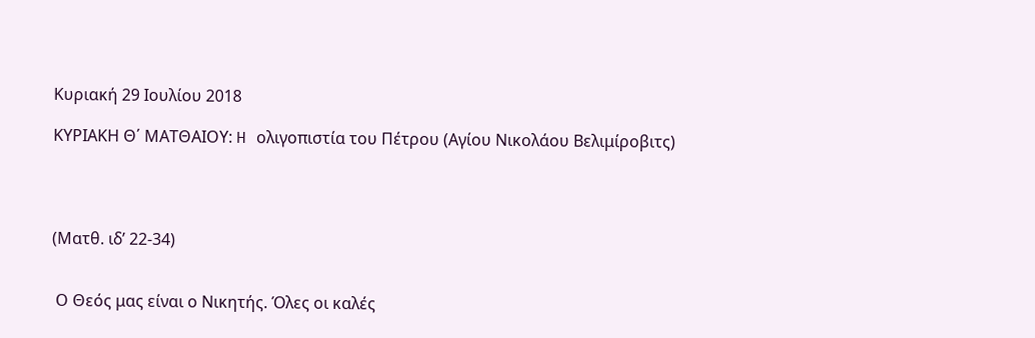Κυριακή 29 Ιουλίου 2018

ΚΥΡΙΑΚΗ Θ΄ ΜΑΤΘΑΙΟΥ: H ολιγοπιστία του Πέτρου (Αγίου Νικολάου Βελιμίροβιτς)




(Ματθ. ιδ’ 22-34)


 Ο Θεός μας είναι ο Νικητής. Όλες οι καλές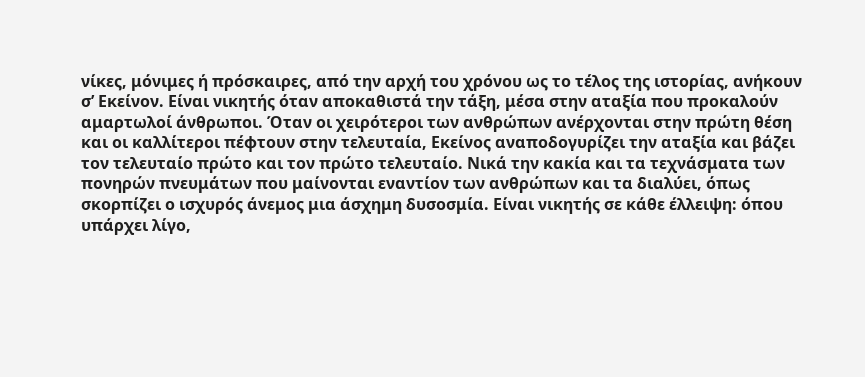νίκες, μόνιμες ή πρόσκαιρες, από την αρχή του χρόνου ως το τέλος της ιστορίας, ανήκουν σ’ Εκείνον. Είναι νικητής όταν αποκαθιστά την τάξη, μέσα στην αταξία που προκαλούν αμαρτωλοί άνθρωποι. Όταν οι χειρότεροι των ανθρώπων ανέρχονται στην πρώτη θέση και οι καλλίτεροι πέφτουν στην τελευταία, Εκείνος αναποδογυρίζει την αταξία και βάζει τον τελευταίο πρώτο και τον πρώτο τελευταίο. Νικά την κακία και τα τεχνάσματα των πονηρών πνευμάτων που μαίνονται εναντίον των ανθρώπων και τα διαλύει, όπως σκορπίζει ο ισχυρός άνεμος μια άσχημη δυσοσμία. Είναι νικητής σε κάθε έλλειψη: όπου υπάρχει λίγο,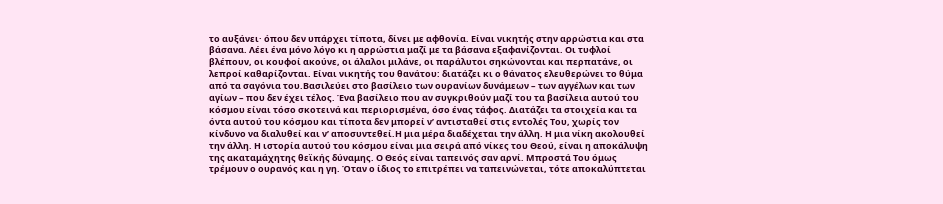το αυξάνει· όπου δεν υπάρχει τίποτα, δίνει με αφθονία. Είναι νικητής στην αρρώστια και στα βάσανα. Λέει ένα μόνο λόγο κι η αρρώστια μαζί με τα βάσανα εξαφανίζονται. Οι τυφλοί βλέπουν, οι κουφοί ακούνε, οι άλαλοι μιλάνε, οι παράλυτοι σηκώνονται και περπατάνε, οι λεπροί καθαρίζονται. Είναι νικητής του θανάτου: διατάζει κι ο θάνατος ελευθερώνει το θύμα από τα σαγόνια του.Βασιλεύει στο βασίλειο των ουρανίων δυνάμεων – των αγγέλων και των αγίων – που δεν έχει τέλος. Ένα βασίλειο που αν συγκριθούν μαζί του τα βασίλεια αυτού του κόσμου είναι τόσο σκοτεινά και περιορισμένα, όσο ένας τάφος. Διατάζει τα στοιχεία και τα όντα αυτού του κόσμου και τίποτα δεν μπορεί ν’ αντισταθεί στις εντολές Του, χωρίς τον κίνδυνο να διαλυθεί και ν’ αποσυντεθεί.Η μια μέρα διαδέχεται την άλλη. Η μια νίκη ακολουθεί την άλλη. Η ιστορία αυτού του κόσμου είναι μια σειρά από νίκες του Θεού, είναι η αποκάλυψη της ακαταμάχητης θεϊκής δύναμης. Ο Θεός είναι ταπεινός σαν αρνί. Μπροστά Του όμως τρέμουν ο ουρανός και η γη. Όταν ο ίδιος το επιτρέπει να ταπεινώνεται, τότε αποκαλύπτεται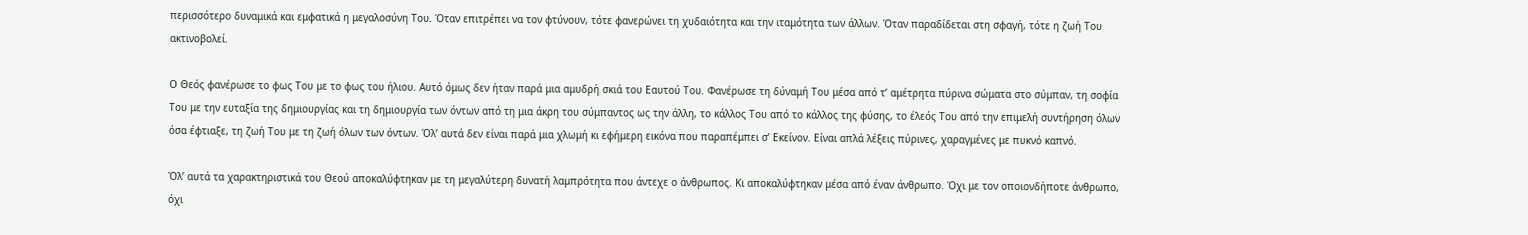περισσότερο δυναμικά και εμφατικά η μεγαλοσύνη Του. Όταν επιτρέπει να τον φτύνουν, τότε φανερώνει τη χυδαιότητα και την ιταμότητα των άλλων. Όταν παραδίδεται στη σφαγή, τότε η ζωή Του ακτινοβολεί.

Ο Θεός φανέρωσε το φως Του με το φως του ήλιου. Αυτό όμως δεν ήταν παρά μια αμυδρή σκιά του Εαυτού Του. Φανέρωσε τη δύναμή Του μέσα από τ’ αμέτρητα πύρινα σώματα στο σύμπαν, τη σοφία Του με την ευταξία της δημιουργίας και τη δημιουργία των όντων από τη μια άκρη του σύμπαντος ως την άλλη, το κάλλος Του από το κάλλος της φύσης, το έλεός Του από την επιμελή συντήρηση όλων όσα έφτιαξε, τη ζωή Του με τη ζωή όλων των όντων. Όλ’ αυτά δεν είναι παρά μια χλωμή κι εφήμερη εικόνα που παραπέμπει σ’ Εκείνον. Είναι απλά λέξεις πύρινες, χαραγμένες με πυκνό καπνό.

Όλ’ αυτά τα χαρακτηριστικά του Θεού αποκαλύφτηκαν με τη μεγαλύτερη δυνατή λαμπρότητα που άντεχε ο άνθρωπος. Κι αποκαλύφτηκαν μέσα από έναν άνθρωπο. Όχι με τον οποιονδήποτε άνθρωπο, όχι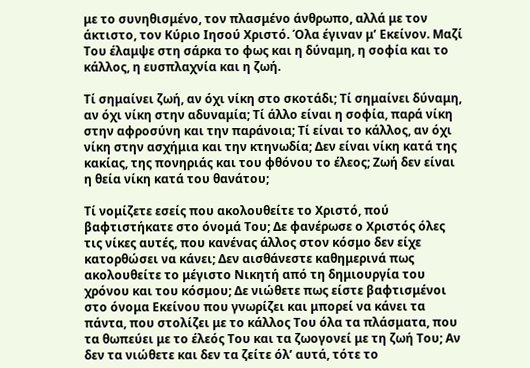με το συνηθισμένο, τον πλασμένο άνθρωπο, αλλά με τον άκτιστο, τον Κύριο Ιησού Χριστό. Όλα έγιναν μ’ Εκείνον. Μαζί Του έλαμψε στη σάρκα το φως και η δύναμη, η σοφία και το κάλλος, η ευσπλαχνία και η ζωή.

Τί σημαίνει ζωή, αν όχι νίκη στο σκοτάδι; Τί σημαίνει δύναμη, αν όχι νίκη στην αδυναμία; Τί άλλο είναι η σοφία, παρά νίκη στην αφροσύνη και την παράνοια; Τί είναι το κάλλος, αν όχι νίκη στην ασχήμια και την κτηνωδία; Δεν είναι νίκη κατά της κακίας, της πονηριάς και του φθόνου το έλεος; Ζωή δεν είναι η θεία νίκη κατά του θανάτου;

Τί νομίζετε εσείς που ακολουθείτε το Χριστό, πού βαφτιστήκατε στο όνομά Του; Δε φανέρωσε ο Χριστός όλες τις νίκες αυτές, που κανένας άλλος στον κόσμο δεν είχε κατορθώσει να κάνει; Δεν αισθάνεστε καθημερινά πως ακολουθείτε το μέγιστο Νικητή από τη δημιουργία του χρόνου και του κόσμου; Δε νιώθετε πως είστε βαφτισμένοι στο όνομα Εκείνου που γνωρίζει και μπορεί να κάνει τα πάντα, που στολίζει με το κάλλος Του όλα τα πλάσματα, που τα θωπεύει με το έλεός Του και τα ζωογονεί με τη ζωή Του; Αν δεν τα νιώθετε και δεν τα ζείτε όλ’ αυτά, τότε το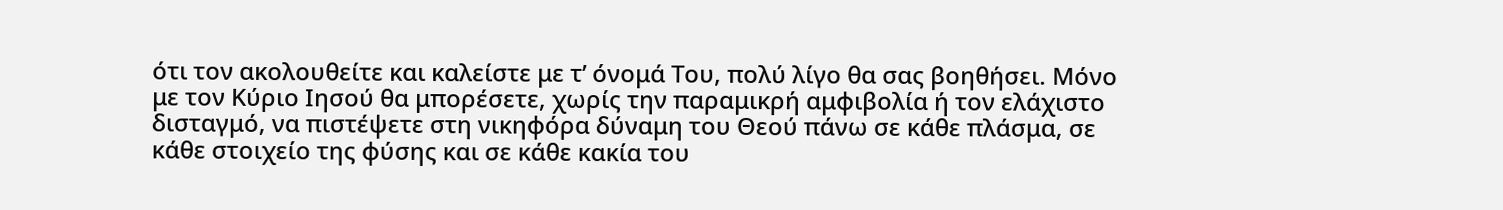ότι τον ακολουθείτε και καλείστε με τ’ όνομά Του, πολύ λίγο θα σας βοηθήσει. Μόνο με τον Κύριο Ιησού θα μπορέσετε, χωρίς την παραμικρή αμφιβολία ή τον ελάχιστο δισταγμό, να πιστέψετε στη νικηφόρα δύναμη του Θεού πάνω σε κάθε πλάσμα, σε κάθε στοιχείο της φύσης και σε κάθε κακία του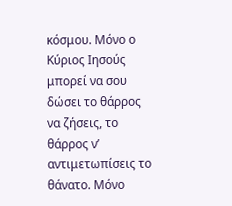κόσμου. Μόνο ο Κύριος Ιησούς μπορεί να σου δώσει το θάρρος να ζήσεις, το θάρρος ν’ αντιμετωπίσεις το θάνατο. Μόνο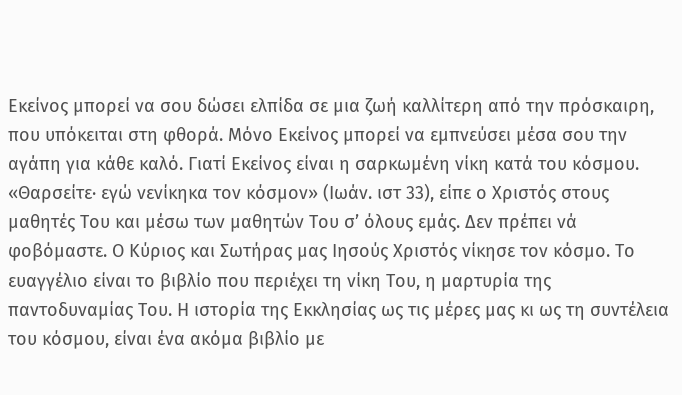Εκείνος μπορεί να σου δώσει ελπίδα σε μια ζωή καλλίτερη από την πρόσκαιρη, που υπόκειται στη φθορά. Μόνο Εκείνος μπορεί να εμπνεύσει μέσα σου την αγάπη για κάθε καλό. Γιατί Εκείνος είναι η σαρκωμένη νίκη κατά του κόσμου. «Θαρσείτε· εγώ νενίκηκα τον κόσμον» (Ιωάν. ιστ 33), είπε ο Χριστός στους μαθητές Του και μέσω των μαθητών Του σ’ όλους εμάς. Δεν πρέπει νά φοβόμαστε. Ο Κύριος και Σωτήρας μας Ιησούς Χριστός νίκησε τον κόσμο. Το ευαγγέλιο είναι το βιβλίο που περιέχει τη νίκη Του, η μαρτυρία της παντοδυναμίας Του. Η ιστορία της Εκκλησίας ως τις μέρες μας κι ως τη συντέλεια του κόσμου, είναι ένα ακόμα βιβλίο με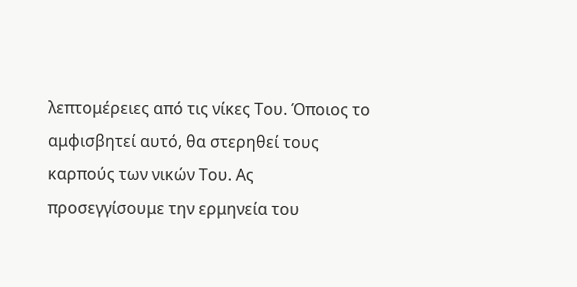λεπτομέρειες από τις νίκες Του. Όποιος το αμφισβητεί αυτό, θα στερηθεί τους καρπούς των νικών Του. Ας προσεγγίσουμε την ερμηνεία του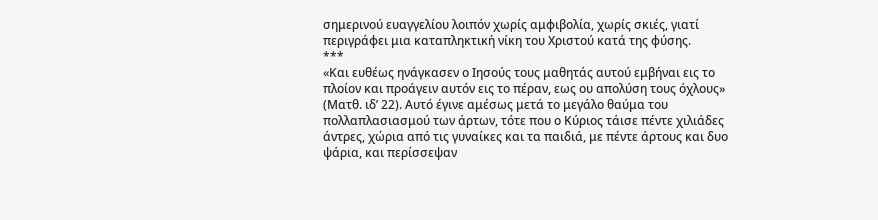σημερινού ευαγγελίου λοιπόν χωρίς αμφιβολία, χωρίς σκιές, γιατί περιγράφει μια καταπληκτική νίκη του Χριστού κατά της φύσης.
***
«Και ευθέως ηνάγκασεν ο Ιησούς τους μαθητάς αυτού εμβήναι εις το πλοίον και προάγειν αυτόν εις το πέραν, εως ου απολύση τους όχλους» (Ματθ. ιδ’ 22). Αυτό έγινε αμέσως μετά το μεγάλο θαύμα του πολλαπλασιασμού των άρτων, τότε που ο Κύριος τάισε πέντε χιλιάδες άντρες, χώρια από τις γυναίκες και τα παιδιά, με πέντε άρτους και δυο ψάρια, και περίσσεψαν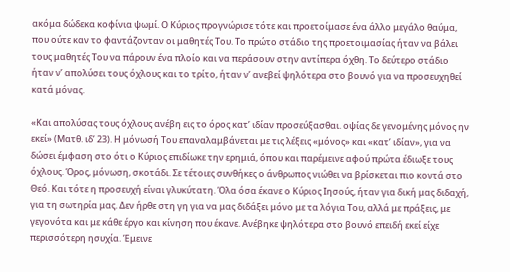ακόμα δώδεκα κοφίνια ψωμί. Ο Κύριος προγνώρισε τότε και προετοίμασε ένα άλλο μεγάλο θαύμα, που ούτε καν το φαντάζονταν οι μαθητές Του. Το πρώτο στάδιο της προετοιμασίας ήταν να βάλει τους μαθητές Του να πάρουν ένα πλοίο και να περάσουν στην αντίπερα όχθη. Το δεύτερο στάδιο ήταν ν’ απολύσει τους όχλους και το τρίτο, ήταν ν’ ανεβεί ψηλότερα στο βουνό για να προσευχηθεί κατά μόνας.

«Και απολύσας τους όχλους ανέβη εις το όρος κατ’ ιδίαν προσεύξασθαι. οψίας δε γενομένης μόνος ην εκεί» (Ματθ. ιδ’ 23). Η μόνωσή Του επαναλαμβάνεται με τις λέξεις «μόνος» και «κατ’ ιδίαν», για να δώσει έμφαση στο ότι ο Κύριος επιδίωκε την ερημιά, όπου και παρέμεινε αφού πρώτα έδιωξε τους όχλους. Όρος, μόνωση, σκοτάδι. Σε τέτοιες συνθήκες ο άνθρωπος νιώθει να βρίσκεται πιο κοντά στο Θεό. Και τότε η προσευχή είναι γλυκύτατη. Όλα όσα έκανε ο Κύριος Ιησούς, ήταν για δική μας διδαχή, για τη σωτηρία μας. Δεν ήρθε στη γη για να μας διδάξει μόνο με τα λόγια Του, αλλά με πράξεις, με γεγονότα και με κάθε έργο και κίνηση που έκανε. Ανέβηκε ψηλότερα στο βουνό επειδή εκεί είχε περισσότερη ησυχία. Έμεινε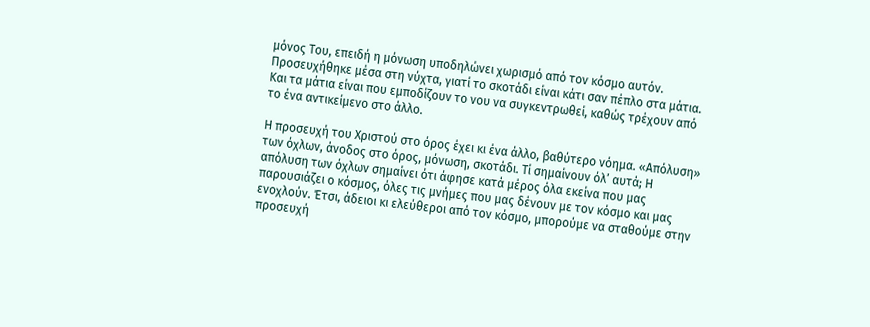μόνος Του, επειδή η μόνωση υποδηλώνει χωρισμό από τον κόσμο αυτόν. Προσευχήθηκε μέσα στη νύχτα, γιατί το σκοτάδι είναι κάτι σαν πέπλο στα μάτια. Και τα μάτια είναι που εμποδίζουν το νου να συγκεντρωθεί, καθώς τρέχουν από το ένα αντικείμενο στο άλλο.

Η προσευχή του Χριστού στο όρος έχει κι ένα άλλο, βαθύτερο νόημα. «Απόλυση» των όχλων, άνοδος στο όρος, μόνωση, σκοτάδι. Τί σημαίνουν όλ’ αυτά; Η απόλυση των όχλων σημαίνει ότι άφησε κατά μέρος όλα εκείνα που μας παρουσιάζει ο κόσμος, όλες τις μνήμες που μας δένουν με τον κόσμο και μας ενοχλούν. Έτσι, άδειοι κι ελεύθεροι από τον κόσμο, μπορούμε να σταθούμε στην προσευχή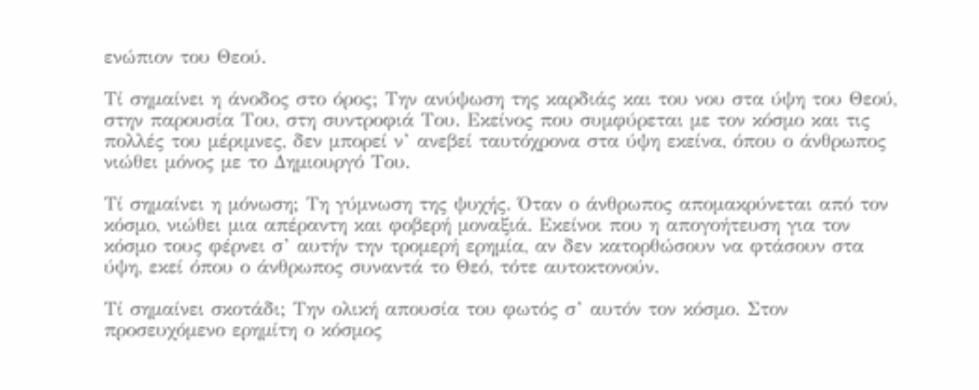ενώπιον του Θεού.

Τί σημαίνει η άνοδος στο όρος; Την ανύψωση της καρδιάς και του νου στα ύψη του Θεού, στην παρουσία Του, στη συντροφιά Του. Εκείνος που συμφύρεται με τον κόσμο και τις πολλές του μέριμνες, δεν μπορεί ν’ ανεβεί ταυτόχρονα στα ύψη εκείνα, όπου ο άνθρωπος νιώθει μόνος με το Δημιουργό Του.

Τί σημαίνει η μόνωση; Τη γύμνωση της ψυχής. Όταν ο άνθρωπος απομακρύνεται από τον κόσμο, νιώθει μια απέραντη και φοβερή μοναξιά. Εκείνοι που η απογοήτευση για τον κόσμο τους φέρνει σ’ αυτήν την τρομερή ερημία, αν δεν κατορθώσουν να φτάσουν στα ύψη, εκεί όπου ο άνθρωπος συναντά το Θεό, τότε αυτοκτονούν.

Τί σημαίνει σκοτάδι; Την ολική απουσία του φωτός σ’ αυτόν τον κόσμο. Στον προσευχόμενο ερημίτη ο κόσμος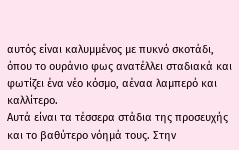αυτός είναι καλυμμένος με πυκνό σκοτάδι, όπου το ουράνιο φως ανατέλλει σταδιακά και φωτίζει ένα νέο κόσμο, αέναα λαμπερό και καλλίτερο.
Αυτά είναι τα τέσσερα στάδια της προσευχής και το βαθύτερο νόημά τους. Στην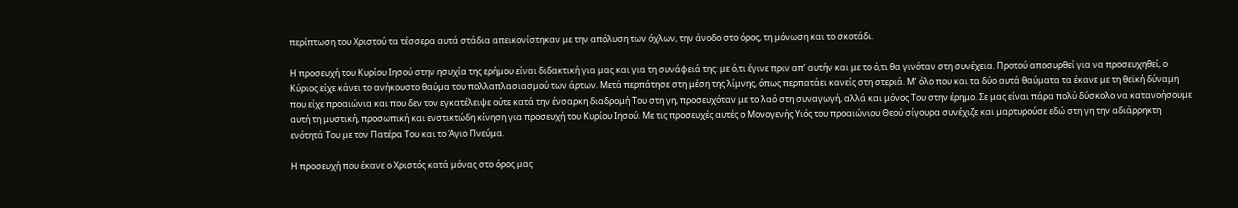περίπτωση του Χριστού τα τέσσερα αυτά στάδια απεικονίστηκαν με την απόλυση των όχλων, την άνοδο στο όρος, τη μόνωση και το σκοτάδι.

Η προσευχή του Κυρίου Ιησού στην ησυχία της ερήμου είναι διδακτική για μας και για τη συνάφειά της: με ό,τι έγινε πριν απ’ αυτήν και με το ό,τι θα γινόταν στη συνέχεια. Προτού αποσυρθεί για να προσευχηθεί, ο Κύριος είχε κάνει το ανήκουστο θαύμα του πολλαπλασιασμού των άρτων. Μετά περπάτησε στη μέση της λίμνης, όπως περπατάει κανείς στη στεριά. Μ’ όλο που και τα δύο αυτά θαύματα τα έκανε με τη θεϊκή δύναμη που είχε προαιώνια και που δεν τον εγκατέλειψε ούτε κατά την ένσαρκη διαδρομή Του στη γη, προσευχόταν με το λαό στη συναγωγή, αλλά και μόνος Του στην έρημο. Σε μας είναι πάρα πολύ δύσκολο να κατανοήσουμε αυτή τη μυστική, προσωπική και ενστικτώδη κίνηση για προσευχή του Κυρίου Ιησού. Με τις προσευχές αυτές ο Μονογενής Υιός του προαιώνιου Θεού σίγουρα συνέχιζε και μαρτυρούσε εδώ στη γη την αδιάρρηκτη ενότητά Του με τον Πατέρα Του και το Άγιο Πνεύμα.

Η προσευχή που έκανε ο Χριστός κατά μόνας στο όρος μας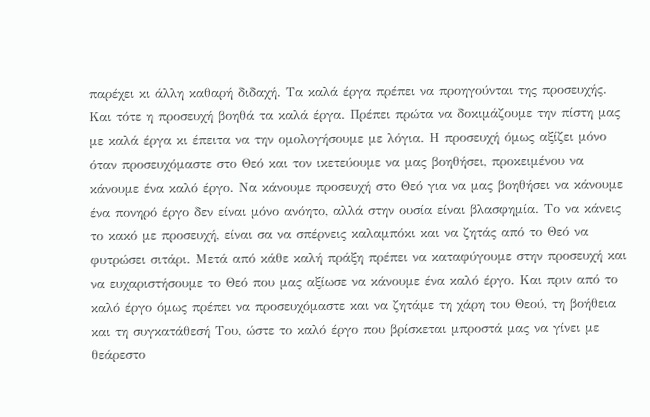παρέχει κι άλλη καθαρή διδαχή. Τα καλά έργα πρέπει να προηγούνται της προσευχής. Και τότε η προσευχή βοηθά τα καλά έργα. Πρέπει πρώτα να δοκιμάζουμε την πίστη μας με καλά έργα κι έπειτα να την ομολογήσουμε με λόγια. Η προσευχή όμως αξίζει μόνο όταν προσευχόμαστε στο Θεό και τον ικετεύουμε να μας βοηθήσει, προκειμένου να κάνουμε ένα καλό έργο. Να κάνουμε προσευχή στο Θεό για να μας βοηθήσει να κάνουμε ένα πονηρό έργο δεν είναι μόνο ανόητο, αλλά στην ουσία είναι βλασφημία. Το να κάνεις το κακό με προσευχή, είναι σα να σπέρνεις καλαμπόκι και να ζητάς από το Θεό να φυτρώσει σιτάρι. Μετά από κάθε καλή πράξη πρέπει να καταφύγουμε στην προσευχή και να ευχαριστήσουμε το Θεό που μας αξίωσε να κάνουμε ένα καλό έργο. Και πριν από το καλό έργο όμως πρέπει να προσευχόμαστε και να ζητάμε τη χάρη του Θεού, τη βοήθεια και τη συγκατάθεσή Του, ώστε το καλό έργο που βρίσκεται μπροστά μας να γίνει με θεάρεστο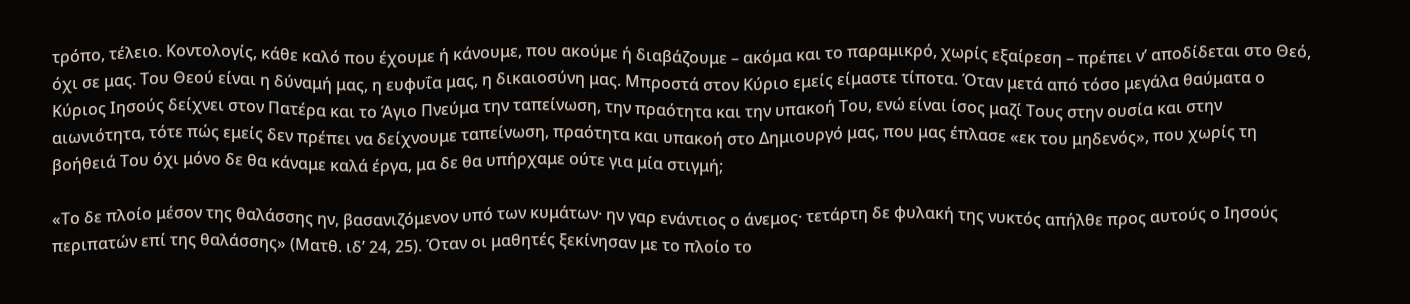τρόπο, τέλειο. Κοντολογίς, κάθε καλό που έχουμε ή κάνουμε, που ακούμε ή διαβάζουμε – ακόμα και το παραμικρό, χωρίς εξαίρεση – πρέπει ν’ αποδίδεται στο Θεό, όχι σε μας. Του Θεού είναι η δύναμή μας, η ευφυΐα μας, η δικαιοσύνη μας. Μπροστά στον Κύριο εμείς είμαστε τίποτα. Όταν μετά από τόσο μεγάλα θαύματα ο Κύριος Ιησούς δείχνει στον Πατέρα και το Άγιο Πνεύμα την ταπείνωση, την πραότητα και την υπακοή Του, ενώ είναι ίσος μαζί Τους στην ουσία και στην αιωνιότητα, τότε πώς εμείς δεν πρέπει να δείχνουμε ταπείνωση, πραότητα και υπακοή στο Δημιουργό μας, που μας έπλασε «εκ του μηδενός», που χωρίς τη βοήθειά Του όχι μόνο δε θα κάναμε καλά έργα, μα δε θα υπήρχαμε ούτε για μία στιγμή;

«Το δε πλοίο μέσον της θαλάσσης ην, βασανιζόμενον υπό των κυμάτων· ην γαρ ενάντιος ο άνεμος· τετάρτη δε φυλακή της νυκτός απήλθε προς αυτούς ο Ιησούς περιπατών επί της θαλάσσης» (Ματθ. ιδ’ 24, 25). Όταν οι μαθητές ξεκίνησαν με το πλοίο το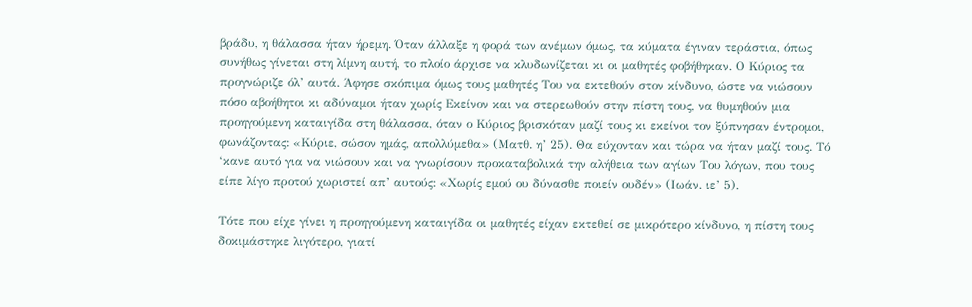βράδυ, η θάλασσα ήταν ήρεμη. Όταν άλλαξε η φορά των ανέμων όμως, τα κύματα έγιναν τεράστια, όπως συνήθως γίνεται στη λίμνη αυτή, το πλοίο άρχισε να κλυδωνίζεται κι οι μαθητές φοβήθηκαν. Ο Κύριος τα προγνώριζε όλ’ αυτά. Άφησε σκόπιμα όμως τους μαθητές Του να εκτεθούν στον κίνδυνο, ώστε να νιώσουν πόσο αβοήθητοι κι αδύναμοι ήταν χωρίς Εκείνον και να στερεωθούν στην πίστη τους, να θυμηθούν μια προηγούμενη καταιγίδα στη θάλασσα, όταν ο Κύριος βρισκόταν μαζί τους κι εκείνοι τον ξύπνησαν έντρομοι, φωνάζοντας: «Κύριε, σώσον ημάς, απολλύμεθα» (Ματθ. η’ 25). Θα εύχονταν και τώρα να ήταν μαζί τους. Τό ‘κανε αυτό για να νιώσουν και να γνωρίσουν προκαταβολικά την αλήθεια των αγίων Του λόγων, που τους είπε λίγο προτού χωριστεί απ’ αυτούς: «Χωρίς εμού ου δύνασθε ποιείν ουδέν» (Ιωάν. ιε’ 5).

Τότε που είχε γίνει η προηγούμενη καταιγίδα οι μαθητές είχαν εκτεθεί σε μικρότερο κίνδυνο, η πίστη τους δοκιμάστηκε λιγότερο, γιατί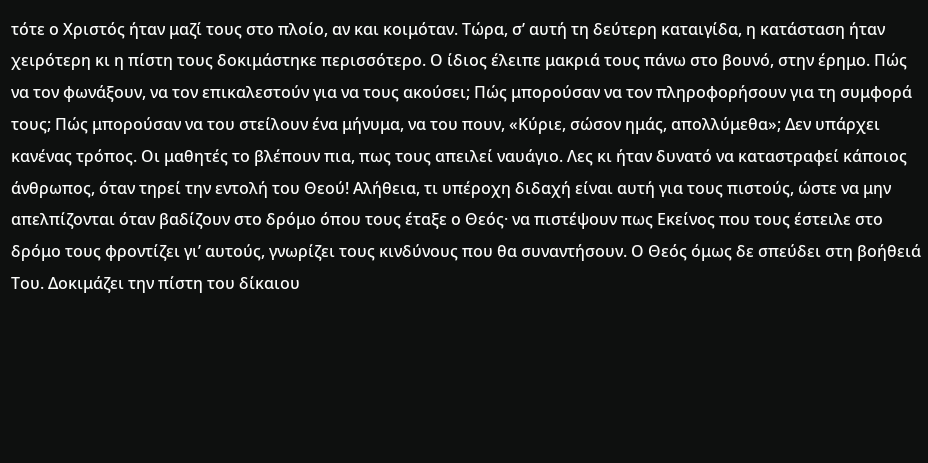τότε ο Χριστός ήταν μαζί τους στο πλοίο, αν και κοιμόταν. Τώρα, σ’ αυτή τη δεύτερη καταιγίδα, η κατάσταση ήταν χειρότερη κι η πίστη τους δοκιμάστηκε περισσότερο. Ο ίδιος έλειπε μακριά τους πάνω στο βουνό, στην έρημο. Πώς να τον φωνάξουν, να τον επικαλεστούν για να τους ακούσει; Πώς μπορούσαν να τον πληροφορήσουν για τη συμφορά τους; Πώς μπορούσαν να του στείλουν ένα μήνυμα, να του πουν, «Κύριε, σώσον ημάς, απολλύμεθα»; Δεν υπάρχει κανένας τρόπος. Οι μαθητές το βλέπουν πια, πως τους απειλεί ναυάγιο. Λες κι ήταν δυνατό να καταστραφεί κάποιος άνθρωπος, όταν τηρεί την εντολή του Θεού! Αλήθεια, τι υπέροχη διδαχή είναι αυτή για τους πιστούς, ώστε να μην απελπίζονται όταν βαδίζουν στο δρόμο όπου τους έταξε ο Θεός· να πιστέψουν πως Εκείνος που τους έστειλε στο δρόμο τους φροντίζει γι’ αυτούς, γνωρίζει τους κινδύνους που θα συναντήσουν. Ο Θεός όμως δε σπεύδει στη βοήθειά Του. Δοκιμάζει την πίστη του δίκαιου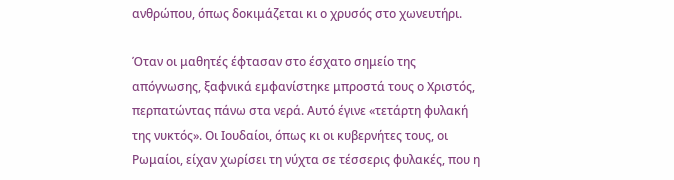ανθρώπου, όπως δοκιμάζεται κι ο χρυσός στο χωνευτήρι.

Όταν οι μαθητές έφτασαν στο έσχατο σημείο της απόγνωσης, ξαφνικά εμφανίστηκε μπροστά τους ο Χριστός, περπατώντας πάνω στα νερά. Αυτό έγινε «τετάρτη φυλακή της νυκτός». Οι Ιουδαίοι, όπως κι οι κυβερνήτες τους, οι Ρωμαίοι, είχαν χωρίσει τη νύχτα σε τέσσερις φυλακές, που η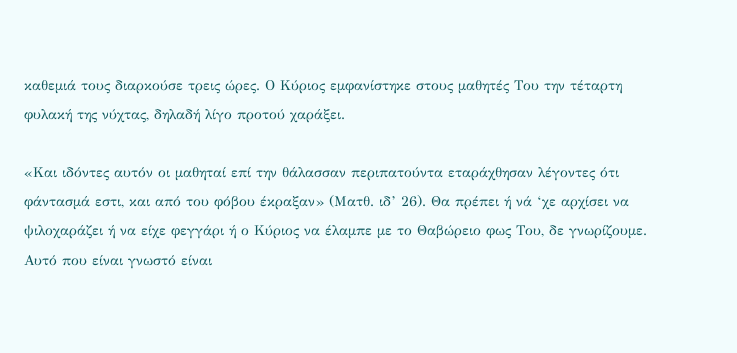καθεμιά τους διαρκούσε τρεις ώρες. Ο Κύριος εμφανίστηκε στους μαθητές Του την τέταρτη φυλακή της νύχτας, δηλαδή λίγο προτού χαράξει.

«Και ιδόντες αυτόν οι μαθηταί επί την θάλασσαν περιπατούντα εταράχθησαν λέγοντες ότι φάντασμά εστι, και από του φόβου έκραξαν» (Ματθ. ιδ’ 26). Θα πρέπει ή νά ‘χε αρχίσει να ψιλοχαράζει ή να είχε φεγγάρι ή ο Κύριος να έλαμπε με το Θαβώρειο φως Του, δε γνωρίζουμε. Αυτό που είναι γνωστό είναι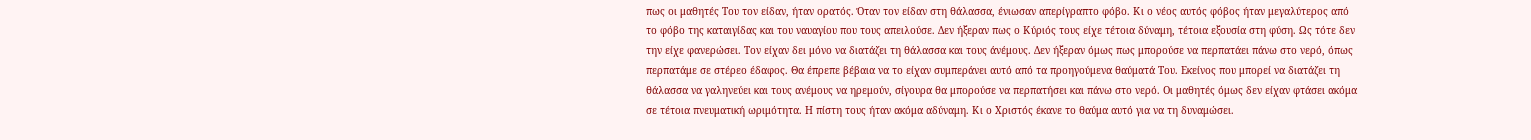πως οι μαθητές Του τον είδαν, ήταν ορατός. Όταν τον είδαν στη θάλασσα, ένιωσαν απερίγραπτο φόβο. Κι ο νέος αυτός φόβος ήταν μεγαλύτερος από το φόβο της καταιγίδας και του ναυαγίου που τους απειλούσε. Δεν ήξεραν πως ο Κύριός τους είχε τέτοια δύναμη, τέτοια εξουσία στη φύση. Ως τότε δεν την είχε φανερώσει. Τον είχαν δει μόνο να διατάζει τη θάλασσα και τους άνέμους. Δεν ήξεραν όμως πως μπορούσε να περπατάει πάνω στο νερό, όπως περπατάμε σε στέρεο έδαφος. Θα έπρεπε βέβαια να το είχαν συμπεράνει αυτό από τα προηγούμενα θαύματά Του. Εκείνος που μπορεί να διατάζει τη θάλασσα να γαληνεύει και τους ανέμους να ηρεμούν, σίγουρα θα μπορούσε να περπατήσει και πάνω στο νερό. Οι μαθητές όμως δεν είχαν φτάσει ακόμα σε τέτοια πνευματική ωριμότητα. Η πίστη τους ήταν ακόμα αδύναμη. Κι ο Χριστός έκανε το θαύμα αυτό για να τη δυναμώσει.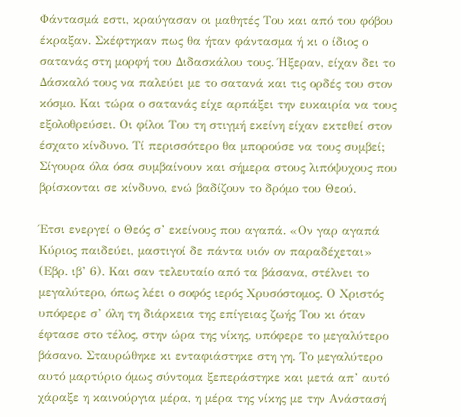Φάντασμά εστι, κραύγασαν οι μαθητές Του και από του φόβου έκραξαν. Σκέφτηκαν πως θα ήταν φάντασμα ή κι ο ίδιος ο σατανάς στη μορφή του Διδασκάλου τους. Ήξεραν, είχαν δει το Δάσκαλό τους να παλεύει με το σατανά και τις ορδές του στον κόσμο. Και τώρα ο σατανάς είχε αρπάξει την ευκαιρία να τους εξολοθρεύσει. Οι φίλοι Του τη στιγμή εκείνη είχαν εκτεθεί στον έσχατο κίνδυνο. Τί περισσότερο θα μπορούσε να τους συμβεί; Σίγουρα όλα όσα συμβαίνουν και σήμερα στους λιπόψυχους που βρίσκονται σε κίνδυνο, ενώ βαδίζουν το δρόμο του Θεού.

Έτσι ενεργεί ο Θεός σ’ εκείνους που αγαπά. «Ον γαρ αγαπά Κύριος παιδεύει, μαστιγοί δε πάντα υιόν ον παραδέχεται» (Εβρ. ιβ’ 6). Και σαν τελευταίο από τα βάσανα, στέλνει το μεγαλύτερο, όπως λέει ο σοφός ιερός Χρυσόστομος. Ο Χριστός υπόφερε σ’ όλη τη διάρκεια της επίγειας ζωής Του κι όταν έφτασε στο τέλος, στην ώρα της νίκης, υπόφερε το μεγαλύτερο βάσανο. Σταυρώθηκε κι ενταφιάστηκε στη γη. Το μεγαλύτερο αυτό μαρτύριο όμως σύντομα ξεπεράστηκε και μετά απ’ αυτό χάραξε η καινούργια μέρα, η μέρα της νίκης με την Ανάστασή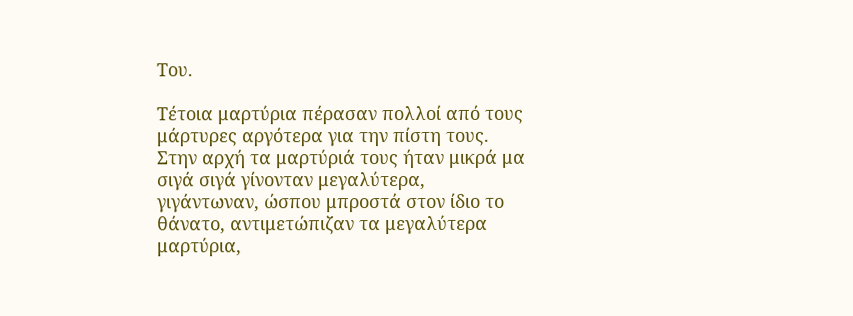Του.

Τέτοια μαρτύρια πέρασαν πολλοί από τους μάρτυρες αργότερα για την πίστη τους. Στην αρχή τα μαρτύριά τους ήταν μικρά μα σιγά σιγά γίνονταν μεγαλύτερα, γιγάντωναν, ώσπου μπροστά στον ίδιο το θάνατο, αντιμετώπιζαν τα μεγαλύτερα μαρτύρια,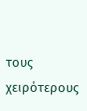τους χειρότερους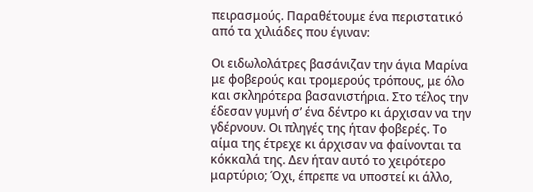πειρασμούς. Παραθέτουμε ένα περιστατικό από τα χιλιάδες που έγιναν:

Οι ειδωλολάτρες βασάνιζαν την άγια Μαρίνα με φοβερούς και τρομερούς τρόπους, με όλο και σκληρότερα βασανιστήρια. Στο τέλος την έδεσαν γυμνή σ’ ένα δέντρο κι άρχισαν να την γδέρνουν. Οι πληγές της ήταν φοβερές. Το αίμα της έτρεχε κι άρχισαν να φαίνονται τα κόκκαλά της. Δεν ήταν αυτό το χειρότερο μαρτύριο; Όχι, έπρεπε να υποστεί κι άλλο,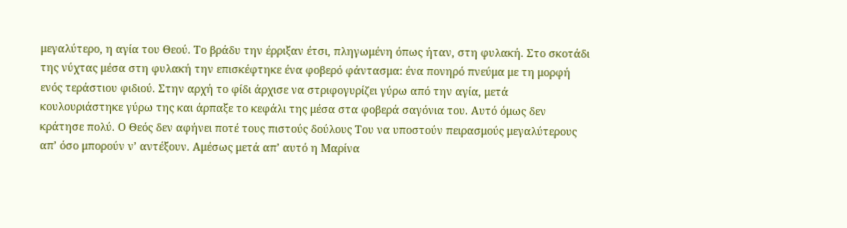μεγαλύτερο, η αγία του Θεού. Το βράδυ την έρριξαν έτσι, πληγωμένη όπως ήταν, στη φυλακή. Στο σκοτάδι της νύχτας μέσα στη φυλακή την επισκέφτηκε ένα φοβερό φάντασμα: ένα πονηρό πνεύμα με τη μορφή ενός τεράστιου φιδιού. Στην αρχή το φίδι άρχισε να στριφογυρίζει γύρω από την αγία, μετά κουλουριάστηκε γύρω της και άρπαξε το κεφάλι της μέσα στα φοβερά σαγόνια του. Αυτό όμως δεν κράτησε πολύ. Ο Θεός δεν αφήνει ποτέ τους πιστούς δούλους Του να υποστούν πειρασμούς μεγαλύτερους απ’ όσο μπορούν ν’ αντέξουν. Αμέσως μετά απ’ αυτό η Μαρίνα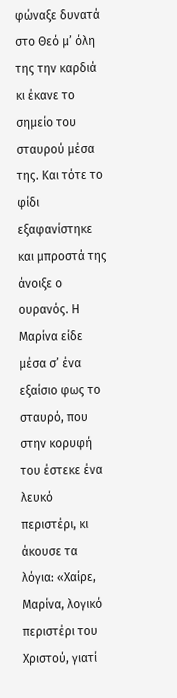φώναξε δυνατά στο Θεό μ’ όλη της την καρδιά κι έκανε το σημείο του σταυρού μέσα της. Και τότε το φίδι εξαφανίστηκε και μπροστά της άνοιξε ο ουρανός. Η Μαρίνα είδε μέσα σ’ ένα εξαίσιο φως το σταυρό, που στην κορυφή του έστεκε ένα λευκό περιστέρι, κι άκουσε τα λόγια: «Χαίρε, Μαρίνα, λογικό περιστέρι του Χριστού, γιατί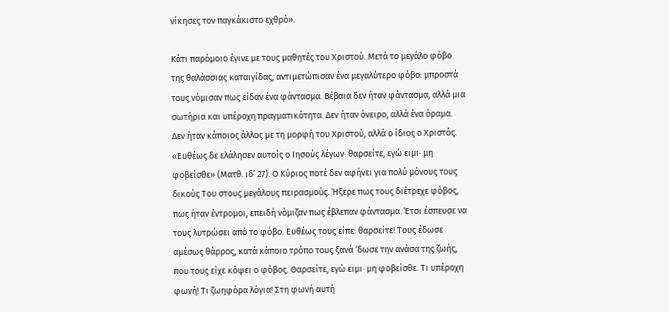νίκησες τον παγκάκιστο εχθρό».

Κάτι παρόμοιο έγινε με τους μαθητές του Χριστού. Μετά το μεγάλο φόβο της θαλάσσιας καταιγίδας, αντιμετώπισαν ένα μεγαλύτερο φόβο: μπροστά τους νόμισαν πως είδαν ένα φάντασμα. Βέβαια δεν ήταν φάντασμα, αλλά μια σωτήρια και υπέροχη πραγματικότητα. Δεν ήταν όνειρο, αλλά ένα όραμα. Δεν ήταν κάποιος άλλος με τη μορφή του Χριστού, αλλά ο ίδιος ο Χριστός.
«Ευθέως δε ελάλησεν αυτοίς ο Ιησούς λέγων· θαρσείτε, εγώ ειμι· μη φοβείσθε» (Ματθ. ιδ’ 27). Ο Κύριος ποτέ δεν αφήνει για πολύ μόνους τους δικούς Του στους μεγάλους πειρασμούς. Ήξερε πως τους διέτρεχε φόβος, πως ήταν έντρομοι, επειδή νόμιζαν πως έβλεπαν φάντασμα. Έτσι έσπευσε να τους λυτρώσει από το φόβο. Ευθέως τους είπε: θαρσείτε! Τους έδωσε αμέσως θάρρος, κατά κάποιο τρόπο τους ξανά ‘δωσε την ανάσα της ζωής, που τους είχε κόψει ο φόβος. Θαρσείτε, εγώ ειμι· μη φοβείσθε. Τι υπέροχη φωνή! Τι ζωηφόρα λόγια! Στη φωνή αυτή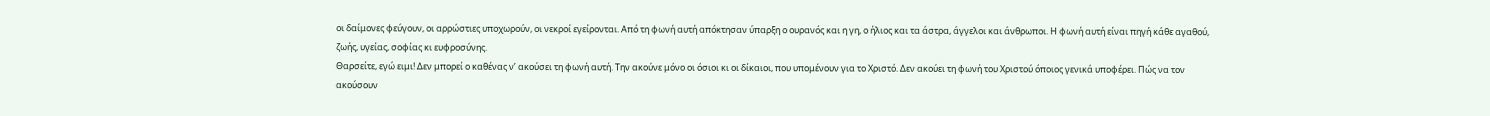οι δαίμονες φεύγουν, οι αρρώστιες υποχωρούν, οι νεκροί εγείρονται. Από τη φωνή αυτή απόκτησαν ύπαρξη ο ουρανός και η γη, ο ήλιος και τα άστρα, άγγελοι και άνθρωποι. Η φωνή αυτή είναι πηγή κάθε αγαθού, ζωής, υγείας, σοφίας κι ευφροσύνης.
Θαρσείτε, εγώ ειμι! Δεν μπορεί ο καθένας ν’ ακούσει τη φωνή αυτή. Την ακούνε μόνο οι όσιοι κι οι δίκαιοι, που υπομένουν για το Χριστό. Δεν ακούει τη φωνή του Χριστού όποιος γενικά υποφέρει. Πώς να τον ακούσουν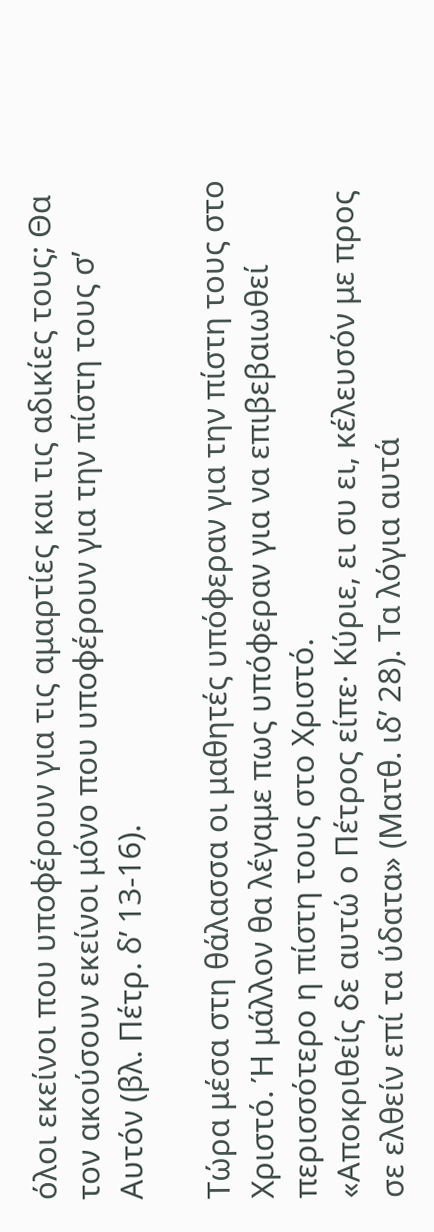όλοι εκείνοι που υποφέρουν για τις αμαρτίες και τις αδικίες τους; Θα τον ακούσουν εκείνοι μόνο που υποφέρουν για την πίστη τους σ’ Αυτόν (βλ. Πέτρ. δ’ 13-16).

Τώρα μέσα στη θάλασσα οι μαθητές υπόφεραν για την πίστη τους στο Χριστό. Ή μάλλον θα λέγαμε πως υπόφεραν για να επιβεβαιωθεί περισσότερο η πίστη τους στο Χριστό.
«Αποκριθείς δε αυτώ ο Πέτρος είπε· Κύριε, ει συ ει, κέλευσόν με προς σε ελθείν επί τα ύδατα» (Ματθ. ιδ’ 28). Τα λόγια αυτά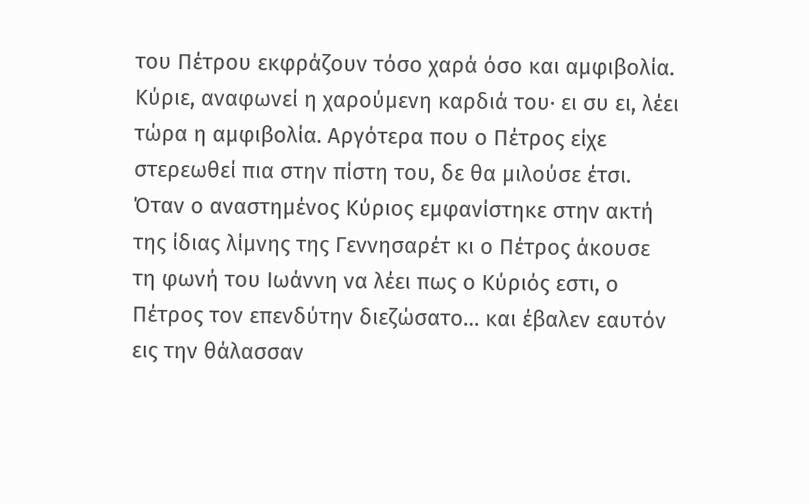του Πέτρου εκφράζουν τόσο χαρά όσο και αμφιβολία. Κύριε, αναφωνεί η χαρούμενη καρδιά του· ει συ ει, λέει τώρα η αμφιβολία. Αργότερα που ο Πέτρος είχε στερεωθεί πια στην πίστη του, δε θα μιλούσε έτσι. Όταν ο αναστημένος Κύριος εμφανίστηκε στην ακτή της ίδιας λίμνης της Γεννησαρέτ κι ο Πέτρος άκουσε τη φωνή του Ιωάννη να λέει πως ο Κύριός εστι, ο Πέτρος τον επενδύτην διεζώσατο… και έβαλεν εαυτόν εις την θάλασσαν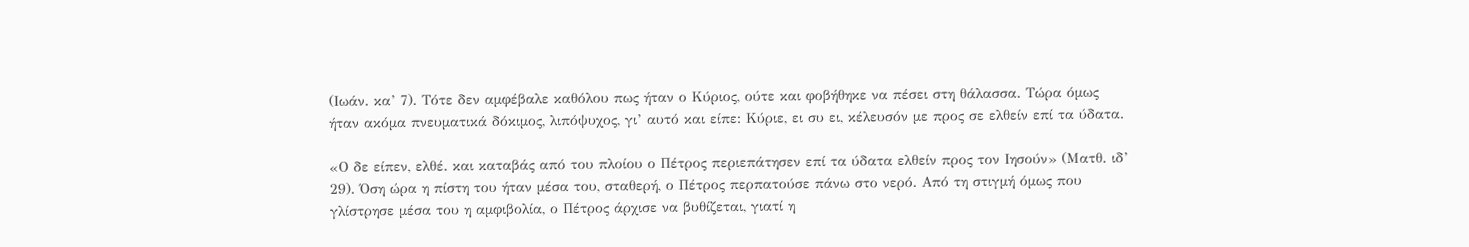(Ιωάν. κα’ 7). Τότε δεν αμφέβαλε καθόλου πως ήταν ο Κύριος, ούτε και φοβήθηκε να πέσει στη θάλασσα. Τώρα όμως ήταν ακόμα πνευματικά δόκιμος, λιπόψυχος, γι’ αυτό και είπε: Κύριε, ει συ ει, κέλευσόν με προς σε ελθείν επί τα ύδατα.

«Ο δε είπεν, ελθέ. και καταβάς από του πλοίου ο Πέτρος περιεπάτησεν επί τα ύδατα ελθείν προς τον Ιησούν» (Ματθ. ιδ’ 29). Όση ώρα η πίστη του ήταν μέσα του, σταθερή, ο Πέτρος περπατούσε πάνω στο νερό. Από τη στιγμή όμως που γλίστρησε μέσα του η αμφιβολία, ο Πέτρος άρχισε να βυθίζεται, γιατί η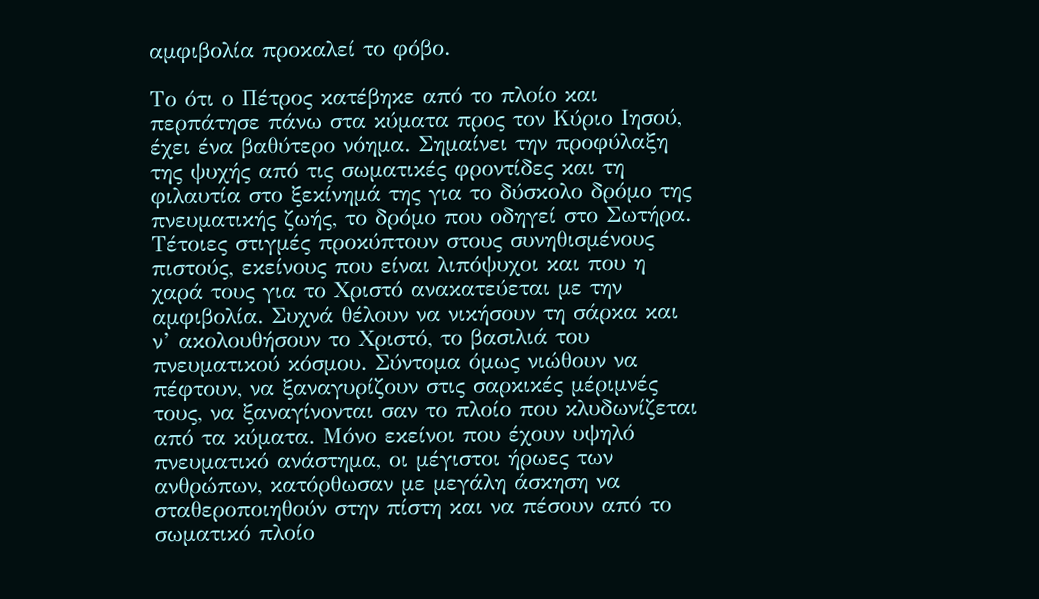αμφιβολία προκαλεί το φόβο.

Το ότι ο Πέτρος κατέβηκε από το πλοίο και περπάτησε πάνω στα κύματα προς τον Κύριο Ιησού, έχει ένα βαθύτερο νόημα. Σημαίνει την προφύλαξη της ψυχής από τις σωματικές φροντίδες και τη φιλαυτία στο ξεκίνημά της για το δύσκολο δρόμο της πνευματικής ζωής, το δρόμο που οδηγεί στο Σωτήρα. Τέτοιες στιγμές προκύπτουν στους συνηθισμένους πιστούς, εκείνους που είναι λιπόψυχοι και που η χαρά τους για το Χριστό ανακατεύεται με την αμφιβολία. Συχνά θέλουν να νικήσουν τη σάρκα και ν’ ακολουθήσουν το Χριστό, το βασιλιά του πνευματικού κόσμου. Σύντομα όμως νιώθουν να πέφτουν, να ξαναγυρίζουν στις σαρκικές μέριμνές τους, να ξαναγίνονται σαν το πλοίο που κλυδωνίζεται από τα κύματα. Μόνο εκείνοι που έχουν υψηλό πνευματικό ανάστημα, οι μέγιστοι ήρωες των ανθρώπων, κατόρθωσαν με μεγάλη άσκηση να σταθεροποιηθούν στην πίστη και να πέσουν από το σωματικό πλοίο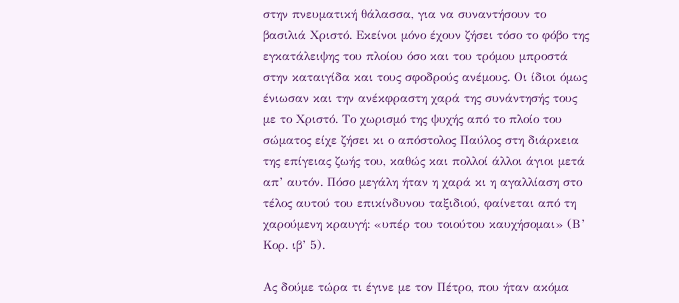στην πνευματική θάλασσα, για να συναντήσουν το βασιλιά Χριστό. Εκείνοι μόνο έχουν ζήσει τόσο το φόβο της εγκατάλειψης του πλοίου όσο και του τρόμου μπροστά στην καταιγίδα και τους σφοδρούς ανέμους. Οι ίδιοι όμως ένιωσαν και την ανέκφραστη χαρά της συνάντησής τους με το Χριστό. Το χωρισμό της ψυχής από το πλοίο του σώματος είχε ζήσει κι ο απόστολος Παύλος στη διάρκεια της επίγειας ζωής του, καθώς και πολλοί άλλοι άγιοι μετά απ’ αυτόν. Πόσο μεγάλη ήταν η χαρά κι η αγαλλίαση στο τέλος αυτού του επικίνδυνου ταξιδιού, φαίνεται από τη χαρούμενη κραυγή: «υπέρ του τοιούτου καυχήσομαι» (Β’ Κορ. ιβ’ 5).

Ας δούμε τώρα τι έγινε με τον Πέτρο, που ήταν ακόμα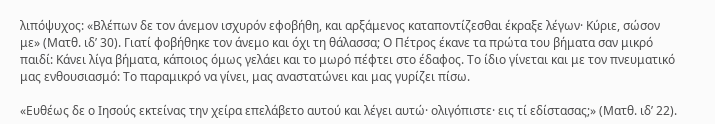λιπόψυχος: «Βλέπων δε τον άνεμον ισχυρόν εφοβήθη, και αρξάμενος καταποντίζεσθαι έκραξε λέγων· Κύριε, σώσον με» (Ματθ. ιδ’ 30). Γιατί φοβήθηκε τον άνεμο και όχι τη θάλασσα; Ο Πέτρος έκανε τα πρώτα του βήματα σαν μικρό παιδί: Κάνει λίγα βήματα, κάποιος όμως γελάει και το μωρό πέφτει στο έδαφος. Το ίδιο γίνεται και με τον πνευματικό μας ενθουσιασμό: Το παραμικρό να γίνει, μας αναστατώνει και μας γυρίζει πίσω.

«Ευθέως δε ο Ιησούς εκτείνας την χείρα επελάβετο αυτού και λέγει αυτώ· ολιγόπιστε· εις τί εδίστασας;» (Ματθ. ιδ’ 22).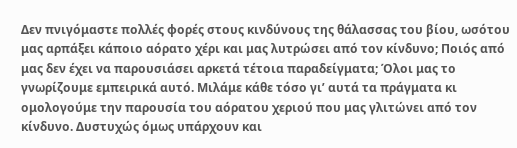Δεν πνιγόμαστε πολλές φορές στους κινδύνους της θάλασσας του βίου, ωσότου μας αρπάξει κάποιο αόρατο χέρι και μας λυτρώσει από τον κίνδυνο; Ποιός από μας δεν έχει να παρουσιάσει αρκετά τέτοια παραδείγματα; Όλοι μας το γνωρίζουμε εμπειρικά αυτό. Μιλάμε κάθε τόσο γι’ αυτά τα πράγματα κι ομολογούμε την παρουσία του αόρατου χεριού που μας γλιτώνει από τον κίνδυνο. Δυστυχώς όμως υπάρχουν και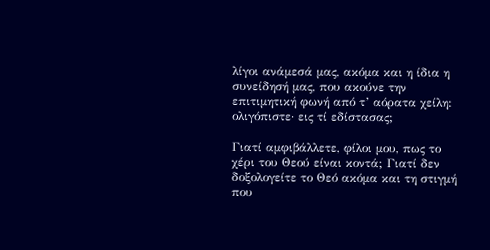λίγοι ανάμεσά μας, ακόμα και η ίδια η συνείδησή μας, που ακούνε την επιτιμητική φωνή από τ’ αόρατα χείλη: ολιγόπιστε· εις τί εδίστασας;

Γιατί αμφιβάλλετε, φίλοι μου, πως το χέρι του Θεού είναι κοντά; Γιατί δεν δοξολογείτε το Θεό ακόμα και τη στιγμή που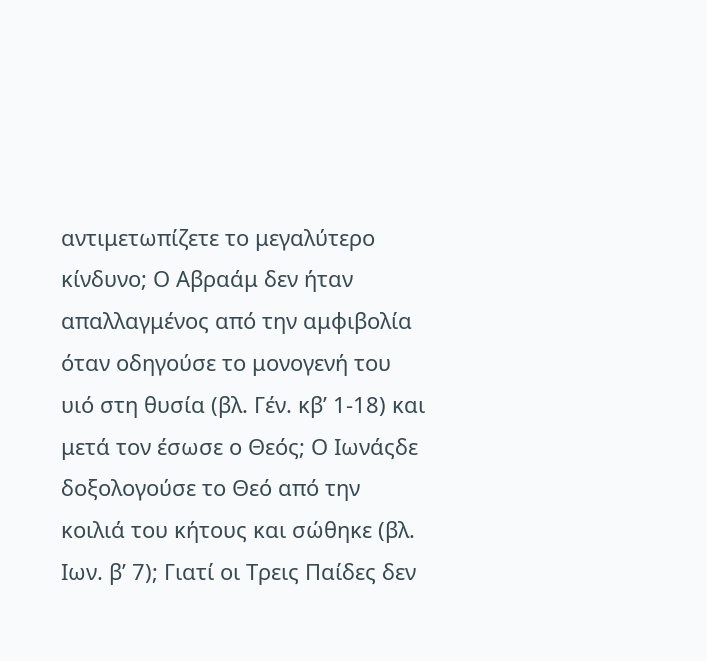αντιμετωπίζετε το μεγαλύτερο κίνδυνο; Ο Αβραάμ δεν ήταν απαλλαγμένος από την αμφιβολία όταν οδηγούσε το μονογενή του υιό στη θυσία (βλ. Γέν. κβ’ 1-18) και μετά τον έσωσε ο Θεός; Ο Ιωνάςδε δοξολογούσε το Θεό από την κοιλιά του κήτους και σώθηκε (βλ. Ιων. β’ 7); Γιατί οι Τρεις Παίδες δεν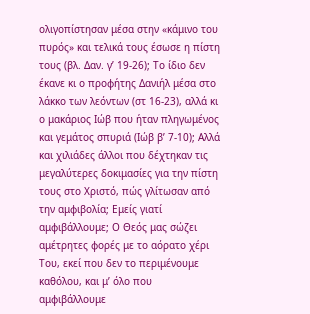ολιγοπίστησαν μέσα στην «κάμινο του πυρός» και τελικά τους έσωσε η πίστη τους (βλ. Δαν. γ’ 19-26); Το ίδιο δεν έκανε κι ο προφήτης Δανιήλ μέσα στο λάκκο των λεόντων (στ 16-23), αλλά κι ο μακάριος Ιώβ που ήταν πληγωμένος και γεμάτος σπυριά (Ιώβ β’ 7-10); Αλλά και χιλιάδες άλλοι που δέχτηκαν τις μεγαλύτερες δοκιμασίες για την πίστη τους στο Χριστό, πώς γλίτωσαν από την αμφιβολία; Εμείς γιατί αμφιβάλλουμε; Ο Θεός μας σώζει αμέτρητες φορές με το αόρατο χέρι Του, εκεί που δεν το περιμένουμε καθόλου, και μ’ όλο που αμφιβάλλουμε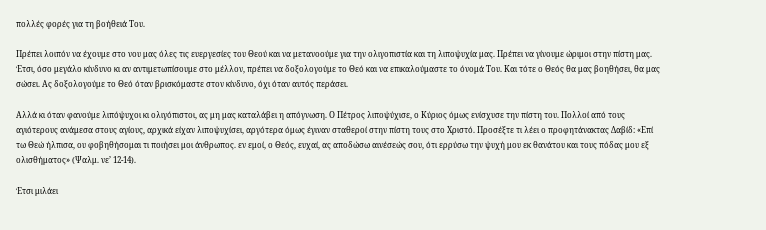πολλές φορές για τη βοήθειά Του.

Πρέπει λοιπόν να έχουμε στο νου μας όλες τις ευεργεσίες του Θεού και να μετανοούμε για την ολιγοπιστία και τη λιποψυχία μας. Πρέπει να γίνουμε ώριμοι στην πίστη μας. Έτσι, όσο μεγάλο κίνδυνο κι αν αντιμετωπίσουμε στο μέλλον, πρέπει να δοξολογούμε το Θεό και να επικαλούμαστε το όνομά Του. Και τότε ο Θεός θα μας βοηθήσει, θα μας σώσει. Ας δοξολογούμε το Θεό όταν βρισκόμαστε στον κίνδυνο, όχι όταν αυτός περάσει.

Αλλά κι όταν φανούμε λιπόψυχοι κι ολιγόπιστοι, ας μη μας καταλάβει η απόγνωση. Ο Πέτρος λιποψύχισε, ο Κύριος όμως ενίσχυσε την πίστη του. Πολλοί από τους αγιότερους ανάμεσα στους αγίους, αρχικά είχαν λιποψυχίσει, αργότερα όμως έγιναν σταθεροί στην πίστη τους στο Χριστό. Προσέξτε τι λέει ο προφητάνακτας Δαβίδ: «Επί τω Θεώ ήλπισα, ου φοβηθήσομαι τι ποιήσει μοι άνθρωπος. εν εμοί, ο Θεός, ευχαί, ας αποδώσω αινέσεώς σου, ότι ερρύσω την ψυχή μου εκ θανάτου και τους πόδας μου εξ ολισθήματος» (Ψαλμ. νε’ 12-14).

Έτσι μιλάει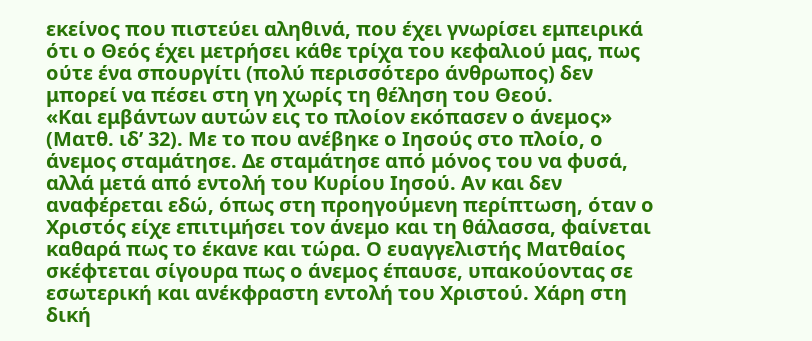εκείνος που πιστεύει αληθινά, που έχει γνωρίσει εμπειρικά ότι ο Θεός έχει μετρήσει κάθε τρίχα του κεφαλιού μας, πως ούτε ένα σπουργίτι (πολύ περισσότερο άνθρωπος) δεν μπορεί να πέσει στη γη χωρίς τη θέληση του Θεού.
«Και εμβάντων αυτών εις το πλοίον εκόπασεν ο άνεμος» (Ματθ. ιδ’ 32). Με το που ανέβηκε ο Ιησούς στο πλοίο, ο άνεμος σταμάτησε. Δε σταμάτησε από μόνος του να φυσά, αλλά μετά από εντολή του Κυρίου Ιησού. Αν και δεν αναφέρεται εδώ, όπως στη προηγούμενη περίπτωση, όταν ο Χριστός είχε επιτιμήσει τον άνεμο και τη θάλασσα, φαίνεται καθαρά πως το έκανε και τώρα. Ο ευαγγελιστής Ματθαίος σκέφτεται σίγουρα πως ο άνεμος έπαυσε, υπακούοντας σε εσωτερική και ανέκφραστη εντολή του Χριστού. Χάρη στη δική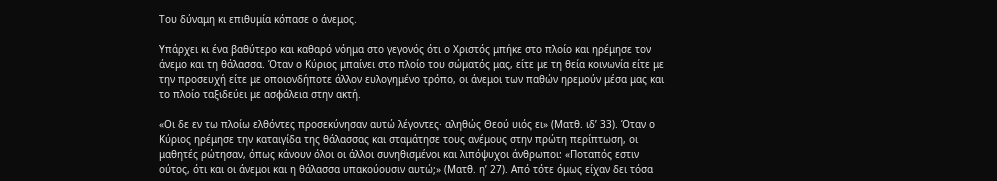Του δύναμη κι επιθυμία κόπασε ο άνεμος.

Υπάρχει κι ένα βαθύτερο και καθαρό νόημα στο γεγονός ότι ο Χριστός μπήκε στο πλοίο και ηρέμησε τον άνεμο και τη θάλασσα. Όταν ο Κύριος μπαίνει στο πλοίο του σώματός μας, είτε με τη θεία κοινωνία είτε με την προσευχή είτε με οποιονδήποτε άλλον ευλογημένο τρόπο, οι άνεμοι των παθών ηρεμούν μέσα μας και το πλοίο ταξιδεύει με ασφάλεια στην ακτή.

«Οι δε εν τω πλοίω ελθόντες προσεκύνησαν αυτώ λέγοντες· αληθώς Θεού υιός ει» (Ματθ. ιδ’ 33). Όταν ο Κύριος ηρέμησε την καταιγίδα της θάλασσας και σταμάτησε τους ανέμους στην πρώτη περίπτωση, οι μαθητές ρώτησαν, όπως κάνουν όλοι οι άλλοι συνηθισμένοι και λιπόψυχοι άνθρωποι: «Ποταπός εστιν ούτος, ότι και οι άνεμοι και η θάλασσα υπακούουσιν αυτώ;» (Ματθ. η’ 27). Από τότε όμως είχαν δει τόσα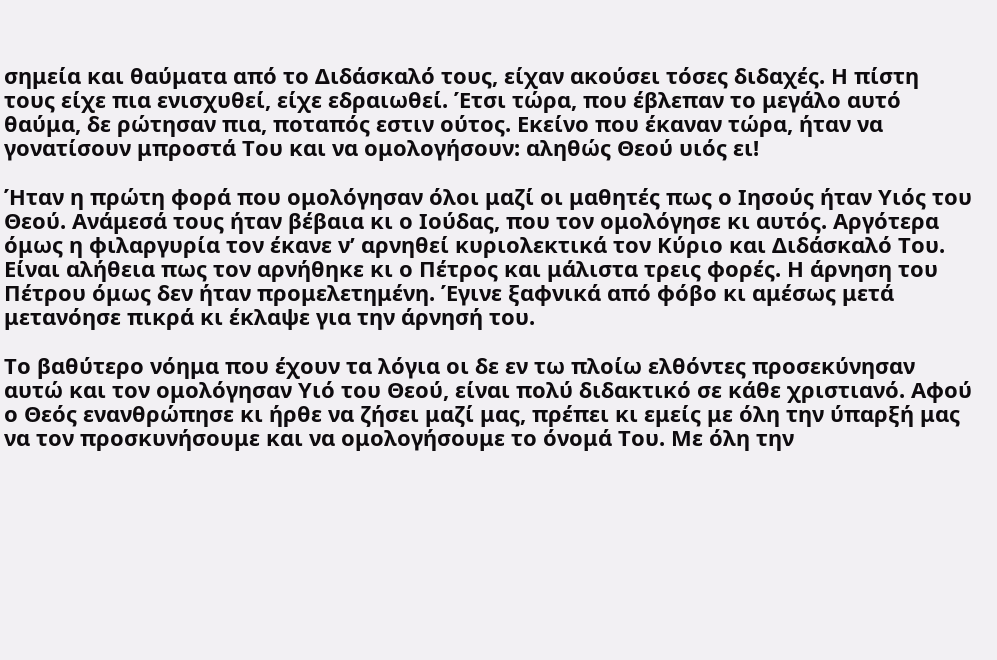σημεία και θαύματα από το Διδάσκαλό τους, είχαν ακούσει τόσες διδαχές. Η πίστη τους είχε πια ενισχυθεί, είχε εδραιωθεί. Έτσι τώρα, που έβλεπαν το μεγάλο αυτό θαύμα, δε ρώτησαν πια, ποταπός εστιν ούτος. Εκείνο που έκαναν τώρα, ήταν να γονατίσουν μπροστά Του και να ομολογήσουν: αληθώς Θεού υιός ει!

Ήταν η πρώτη φορά που ομολόγησαν όλοι μαζί οι μαθητές πως ο Ιησούς ήταν Υιός του Θεού. Ανάμεσά τους ήταν βέβαια κι ο Ιούδας, που τον ομολόγησε κι αυτός. Αργότερα όμως η φιλαργυρία τον έκανε ν’ αρνηθεί κυριολεκτικά τον Κύριο και Διδάσκαλό Του. Είναι αλήθεια πως τον αρνήθηκε κι ο Πέτρος και μάλιστα τρεις φορές. Η άρνηση του Πέτρου όμως δεν ήταν προμελετημένη. Έγινε ξαφνικά από φόβο κι αμέσως μετά μετανόησε πικρά κι έκλαψε για την άρνησή του.

Το βαθύτερο νόημα που έχουν τα λόγια οι δε εν τω πλοίω ελθόντες προσεκύνησαν αυτώ και τον ομολόγησαν Υιό του Θεού, είναι πολύ διδακτικό σε κάθε χριστιανό. Αφού ο Θεός ενανθρώπησε κι ήρθε να ζήσει μαζί μας, πρέπει κι εμείς με όλη την ύπαρξή μας να τον προσκυνήσουμε και να ομολογήσουμε το όνομά Του. Με όλη την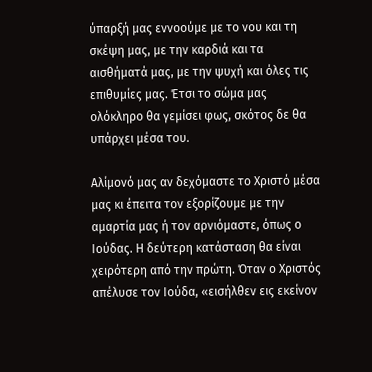ύπαρξή μας εννοούμε με το νου και τη σκέψη μας, με την καρδιά και τα αισθήματά μας, με την ψυχή και όλες τις επιθυμίες μας. Έτσι το σώμα μας ολόκληρο θα γεμίσει φως, σκότος δε θα υπάρχει μέσα του.

Αλίμονό μας αν δεχόμαστε το Χριστό μέσα μας κι έπειτα τον εξορίζουμε με την αμαρτία μας ή τον αρνιόμαστε, όπως ο Ιούδας. Η δεύτερη κατάσταση θα είναι χειρότερη από την πρώτη. Όταν ο Χριστός απέλυσε τον Ιούδα, «εισήλθεν εις εκείνον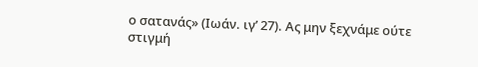ο σατανάς» (Ιωάν. ιγ’ 27). Ας μην ξεχνάμε ούτε στιγμή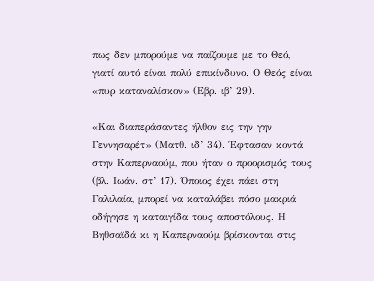πως δεν μπορούμε να παίζουμε με το Θεό, γιατί αυτό είναι πολύ επικίνδυνο. Ο Θεός είναι «πυρ καταναλίσκον» (Εβρ. ιβ’ 29).

«Και διαπεράσαντες ήλθον εις την γην Γεννησαρέτ» (Ματθ. ιδ’ 34). Έφτασαν κοντά στην Καπερναούμ, που ήταν ο προορισμός τους (βλ. Ιωάν. στ’ 17). Όποιος έχει πάει στη Γαλιλαία, μπορεί να καταλάβει πόσο μακριά οδήγησε η καταιγίδα τους αποστόλους. Η Βηθσαϊδά κι η Καπερναούμ βρίσκονται στις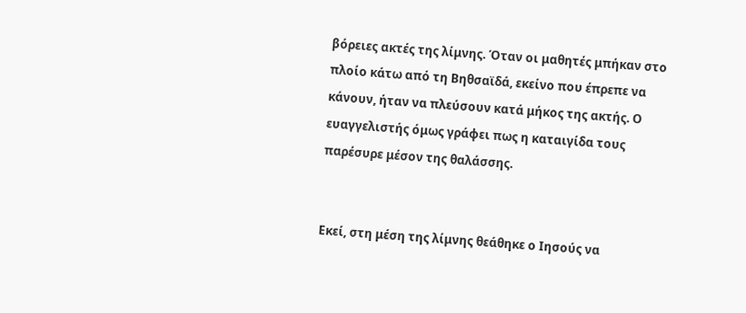βόρειες ακτές της λίμνης. Όταν οι μαθητές μπήκαν στο πλοίο κάτω από τη Βηθσαϊδά, εκείνο που έπρεπε να κάνουν, ήταν να πλεύσουν κατά μήκος της ακτής. Ο ευαγγελιστής όμως γράφει πως η καταιγίδα τους παρέσυρε μέσον της θαλάσσης.


Εκεί, στη μέση της λίμνης θεάθηκε ο Ιησούς να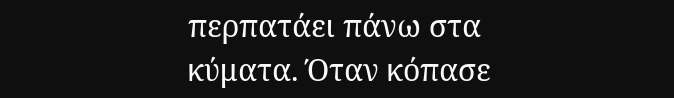περπατάει πάνω στα κύματα. Όταν κόπασε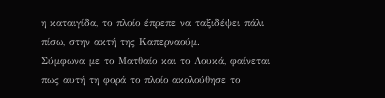η καταιγίδα, το πλοίο έπρεπε να ταξιδέψει πάλι πίσω, στην ακτή της Καπερναούμ.
Σύμφωνα με το Ματθαίο και το Λουκά, φαίνεται πως αυτή τη φορά το πλοίο ακολούθησε το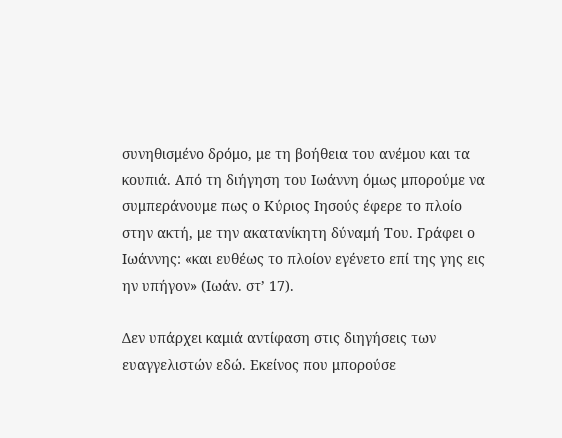συνηθισμένο δρόμο, με τη βοήθεια του ανέμου και τα κουπιά. Από τη διήγηση του Ιωάννη όμως μπορούμε να συμπεράνουμε πως ο Κύριος Ιησούς έφερε το πλοίο στην ακτή, με την ακατανίκητη δύναμή Του. Γράφει ο Ιωάννης: «και ευθέως το πλοίον εγένετο επί της γης εις ην υπήγον» (Ιωάν. στ’ 17).

Δεν υπάρχει καμιά αντίφαση στις διηγήσεις των ευαγγελιστών εδώ. Εκείνος που μπορούσε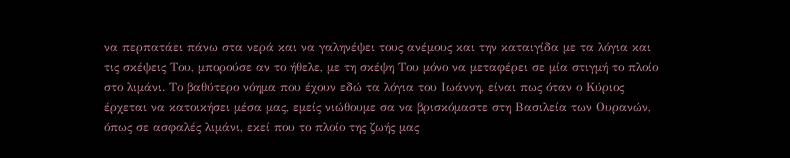να περπατάει πάνω στα νερά και να γαληνέψει τους ανέμους και την καταιγίδα με τα λόγια και τις σκέψεις Του, μπορούσε αν το ήθελε, με τη σκέψη Του μόνο να μεταφέρει σε μία στιγμή το πλοίο στο λιμάνι. Το βαθύτερο νόημα που έχουν εδώ τα λόγια του Ιωάννη, είναι πως όταν ο Κύριος έρχεται να κατοικήσει μέσα μας, εμείς νιώθουμε σα να βρισκόμαστε στη Βασιλεία των Ουρανών, όπως σε ασφαλές λιμάνι, εκεί που το πλοίο της ζωής μας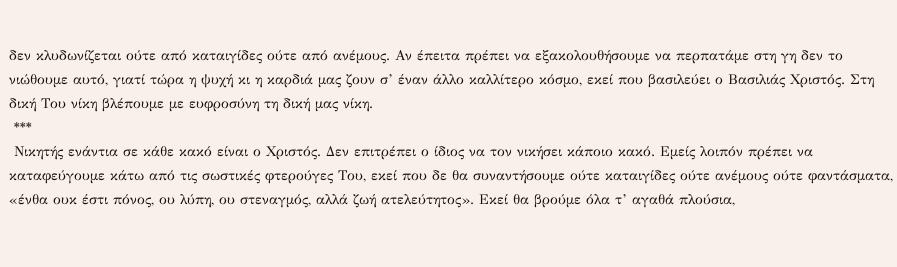δεν κλυδωνίζεται ούτε από καταιγίδες ούτε από ανέμους. Αν έπειτα πρέπει να εξακολουθήσουμε να περπατάμε στη γη δεν το νιώθουμε αυτό, γιατί τώρα η ψυχή κι η καρδιά μας ζουν σ’ έναν άλλο καλλίτερο κόσμο, εκεί που βασιλεύει ο Βασιλιάς Χριστός. Στη δική Του νίκη βλέπουμε με ευφροσύνη τη δική μας νίκη.
 ***
 Νικητής ενάντια σε κάθε κακό είναι ο Χριστός. Δεν επιτρέπει ο ίδιος να τον νικήσει κάποιο κακό. Εμείς λοιπόν πρέπει να καταφεύγουμε κάτω από τις σωστικές φτερούγες Του, εκεί που δε θα συναντήσουμε ούτε καταιγίδες ούτε ανέμους ούτε φαντάσματα, «ένθα ουκ έστι πόνος, ου λύπη, ου στεναγμός, αλλά ζωή ατελεύτητος». Εκεί θα βρούμε όλα τ’ αγαθά πλούσια,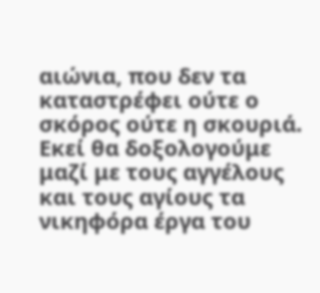αιώνια, που δεν τα καταστρέφει ούτε ο σκόρος ούτε η σκουριά. Εκεί θα δοξολογούμε μαζί με τους αγγέλους και τους αγίους τα νικηφόρα έργα του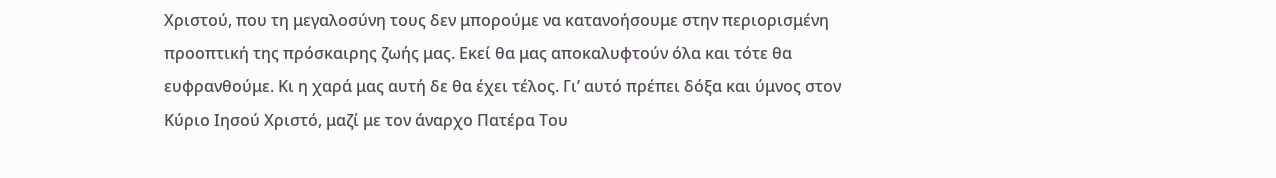Χριστού, που τη μεγαλοσύνη τους δεν μπορούμε να κατανοήσουμε στην περιορισμένη προοπτική της πρόσκαιρης ζωής μας. Εκεί θα μας αποκαλυφτούν όλα και τότε θα ευφρανθούμε. Κι η χαρά μας αυτή δε θα έχει τέλος. Γι’ αυτό πρέπει δόξα και ύμνος στον Κύριο Ιησού Χριστό, μαζί με τον άναρχο Πατέρα Του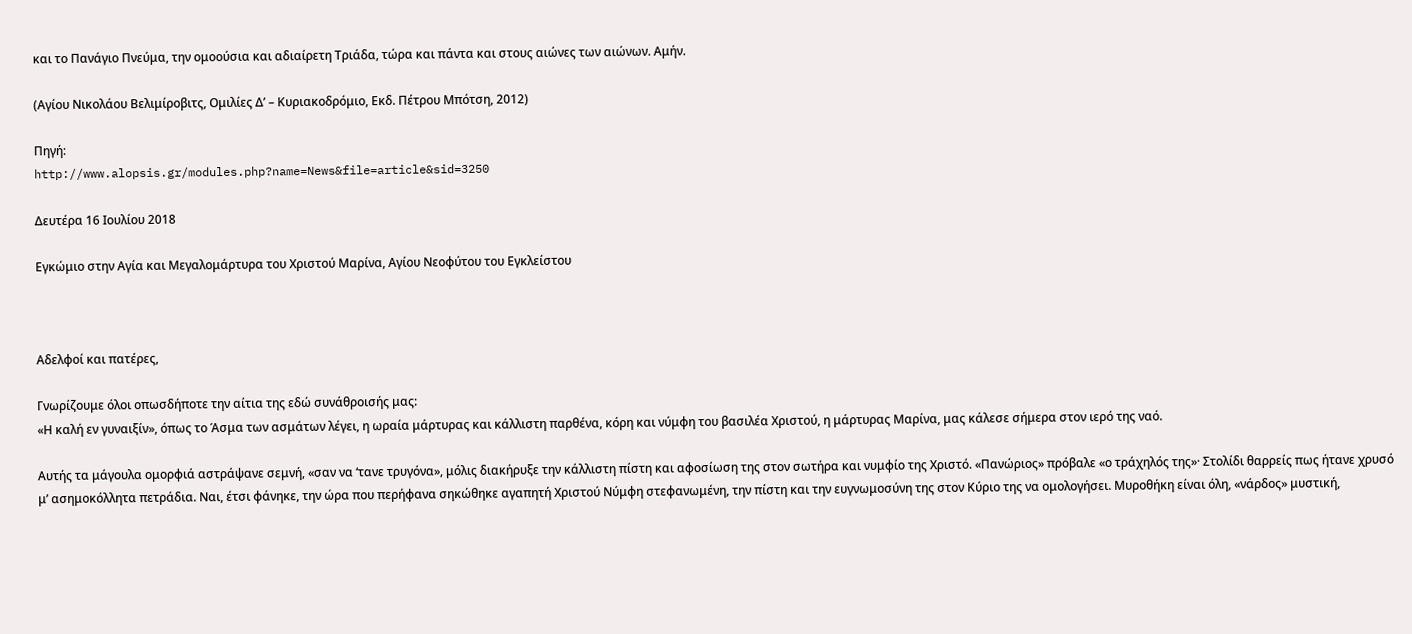και το Πανάγιο Πνεύμα, την ομοούσια και αδιαίρετη Τριάδα, τώρα και πάντα και στους αιώνες των αιώνων. Αμήν.

(Αγίου Νικολάου Βελιμίροβιτς, Ομιλίες Δ’ – Κυριακοδρόμιο, Εκδ. Πέτρου Μπότση, 2012)

Πηγή:
http://www.alopsis.gr/modules.php?name=News&file=article&sid=3250

Δευτέρα 16 Ιουλίου 2018

Εγκώμιο στην Αγία και Μεγαλομάρτυρα του Χριστού Μαρίνα, Αγίου Νεοφύτου του Εγκλείστου



Αδελφοί και πατέρες,

Γνωρίζουμε όλοι οπωσδήποτε την αίτια της εδώ συνάθροισής μας:
«Η καλή εν γυναιξίν», όπως το Άσμα των ασμάτων λέγει, η ωραία μάρτυρας και κάλλιστη παρθένα, κόρη και νύμφη του βασιλέα Χριστού, η μάρτυρας Μαρίνα, μας κάλεσε σήμερα στον ιερό της ναό.

Αυτής τα μάγουλα ομορφιά αστράψανε σεμνή, «σαν να ‘τανε τρυγόνα», μόλις διακήρυξε την κάλλιστη πίστη και αφοσίωση της στον σωτήρα και νυμφίο της Χριστό. «Πανώριος» πρόβαλε «ο τράχηλός της»· Στολίδι θαρρείς πως ήτανε χρυσό μ’ ασημοκόλλητα πετράδια. Ναι, έτσι φάνηκε, την ώρα που περήφανα σηκώθηκε αγαπητή Χριστού Νύμφη στεφανωμένη, την πίστη και την ευγνωμοσύνη της στον Κύριο της να ομολογήσει. Μυροθήκη είναι όλη, «νάρδος» μυστική,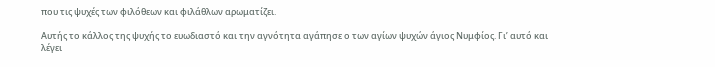που τις ψυχές των φιλόθεων και φιλάθλων αρωματίζει.

Αυτής το κάλλος της ψυχής το ευωδιαστό και την αγνότητα αγάπησε ο των αγίων ψυχών άγιος Νυμφίος. Γι’ αυτό και λέγει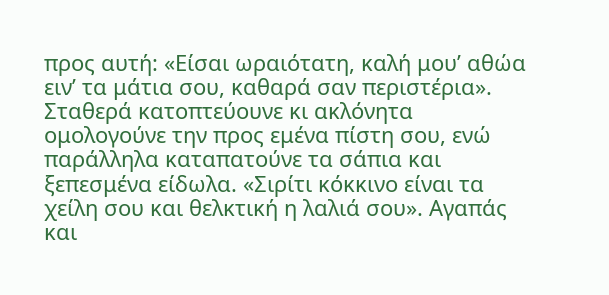προς αυτή: «Είσαι ωραιότατη, καλή μου’ αθώα ειν’ τα μάτια σου, καθαρά σαν περιστέρια». Σταθερά κατοπτεύουνε κι ακλόνητα ομολογούνε την προς εμένα πίστη σου, ενώ παράλληλα καταπατούνε τα σάπια και ξεπεσμένα είδωλα. «Σιρίτι κόκκινο είναι τα χείλη σου και θελκτική η λαλιά σου». Αγαπάς και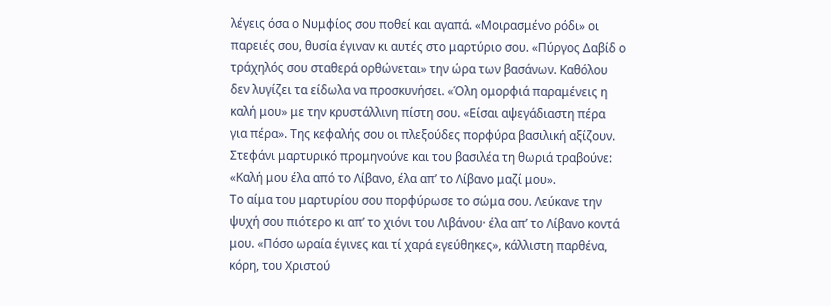λέγεις όσα ο Νυμφίος σου ποθεί και αγαπά. «Μοιρασμένο ρόδι» οι παρειές σου, θυσία έγιναν κι αυτές στο μαρτύριο σου. «Πύργος Δαβίδ ο τράχηλός σου σταθερά ορθώνεται» την ώρα των βασάνων. Καθόλου δεν λυγίζει τα είδωλα να προσκυνήσει. «Όλη ομορφιά παραμένεις η καλή μου» με την κρυστάλλινη πίστη σου. «Είσαι αψεγάδιαστη πέρα
για πέρα». Της κεφαλής σου οι πλεξούδες πορφύρα βασιλική αξίζουν. Στεφάνι μαρτυρικό προμηνούνε και του βασιλέα τη θωριά τραβούνε: «Καλή μου έλα από το Λίβανο, έλα απ’ το Λίβανο μαζί μου».
Το αίμα του μαρτυρίου σου πορφύρωσε το σώμα σου. Λεύκανε την ψυχή σου πιότερο κι απ’ το χιόνι του Λιβάνου· έλα απ’ το Λίβανο κοντά μου. «Πόσο ωραία έγινες και τί χαρά εγεύθηκες», κάλλιστη παρθένα, κόρη, του Χριστού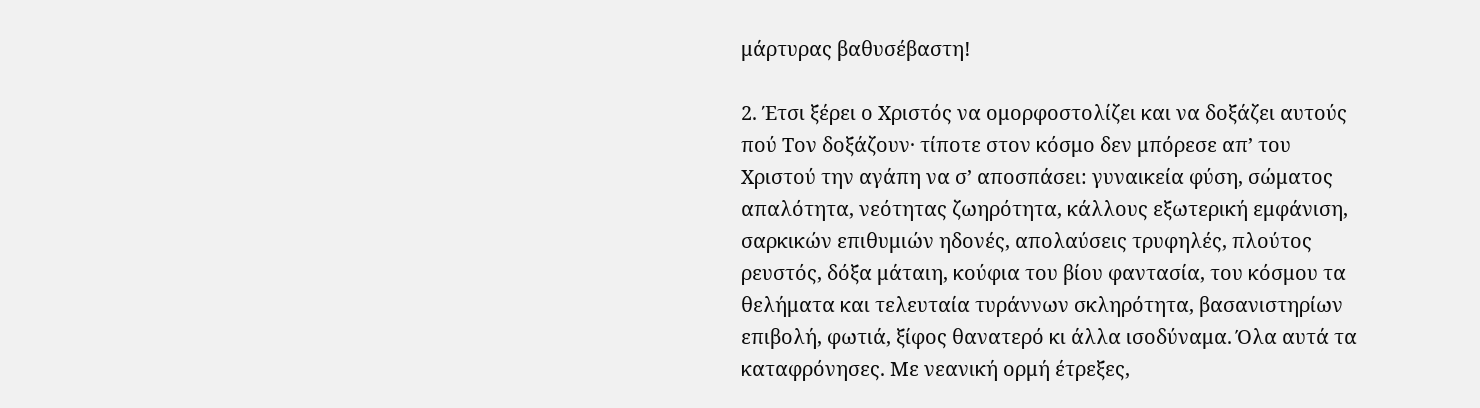μάρτυρας βαθυσέβαστη!

2. Έτσι ξέρει ο Χριστός να ομορφοστολίζει και να δοξάζει αυτούς πού Τον δοξάζουν· τίποτε στον κόσμο δεν μπόρεσε απ’ του Χριστού την αγάπη να σ’ αποσπάσει: γυναικεία φύση, σώματος απαλότητα, νεότητας ζωηρότητα, κάλλους εξωτερική εμφάνιση, σαρκικών επιθυμιών ηδονές, απολαύσεις τρυφηλές, πλούτος ρευστός, δόξα μάταιη, κούφια του βίου φαντασία, του κόσμου τα θελήματα και τελευταία τυράννων σκληρότητα, βασανιστηρίων επιβολή, φωτιά, ξίφος θανατερό κι άλλα ισοδύναμα. Όλα αυτά τα καταφρόνησες. Με νεανική ορμή έτρεξες,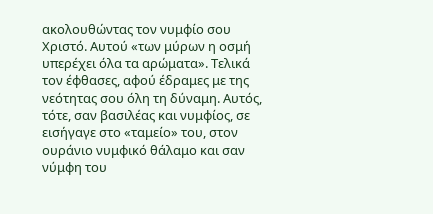ακολουθώντας τον νυμφίο σου Χριστό. Αυτού «των μύρων η οσμή υπερέχει όλα τα αρώματα». Τελικά τον έφθασες, αφού έδραμες με της νεότητας σου όλη τη δύναμη. Αυτός, τότε, σαν βασιλέας και νυμφίος, σε εισήγαγε στο «ταμείο» του, στον ουράνιο νυμφικό θάλαμο και σαν νύμφη του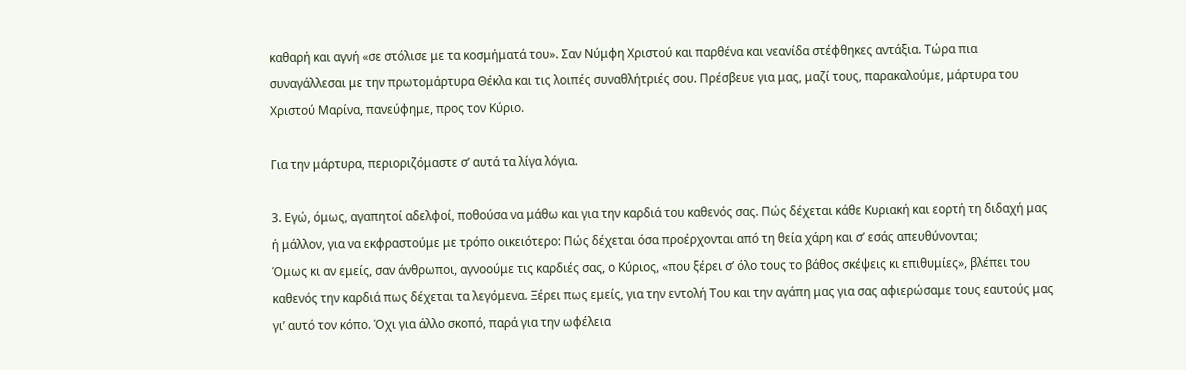καθαρή και αγνή «σε στόλισε με τα κοσμήματά του». Σαν Νύμφη Χριστού και παρθένα και νεανίδα στέφθηκες αντάξια. Τώρα πια συναγάλλεσαι με την πρωτομάρτυρα Θέκλα και τις λοιπές συναθλήτριές σου. Πρέσβευε για μας, μαζί τους, παρακαλούμε, μάρτυρα του Χριστού Μαρίνα, πανεύφημε, προς τον Κύριο.

Για την μάρτυρα, περιοριζόμαστε σ’ αυτά τα λίγα λόγια.

3. Εγώ, όμως, αγαπητοί αδελφοί, ποθούσα να μάθω και για την καρδιά του καθενός σας. Πώς δέχεται κάθε Κυριακή και εορτή τη διδαχή μας ή μάλλον, για να εκφραστούμε με τρόπο οικειότερο: Πώς δέχεται όσα προέρχονται από τη θεία χάρη και σ’ εσάς απευθύνονται;
Όμως κι αν εμείς, σαν άνθρωποι, αγνοούμε τις καρδιές σας, ο Κύριος, «που ξέρει σ’ όλο τους το βάθος σκέψεις κι επιθυμίες», βλέπει του καθενός την καρδιά πως δέχεται τα λεγόμενα. Ξέρει πως εμείς, για την εντολή Του και την αγάπη μας για σας αφιερώσαμε τους εαυτούς μας γι’ αυτό τον κόπο. Όχι για άλλο σκοπό, παρά για την ωφέλεια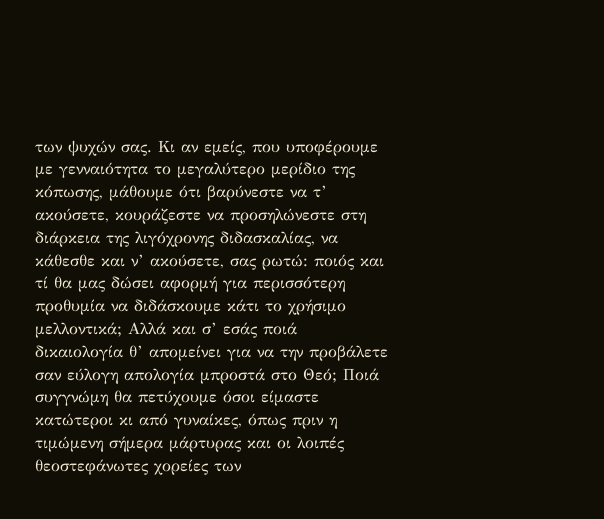των ψυχών σας. Κι αν εμείς, που υποφέρουμε με γενναιότητα το μεγαλύτερο μερίδιο της κόπωσης, μάθουμε ότι βαρύνεστε να τ’ ακούσετε, κουράζεστε να προσηλώνεστε στη διάρκεια της λιγόχρονης διδασκαλίας, να κάθεσθε και ν’ ακούσετε, σας ρωτώ: ποιός και τί θα μας δώσει αφορμή για περισσότερη προθυμία να διδάσκουμε κάτι το χρήσιμο μελλοντικά; Αλλά και σ’ εσάς ποιά δικαιολογία θ’ απομείνει για να την προβάλετε σαν εύλογη απολογία μπροστά στο Θεό; Ποιά συγγνώμη θα πετύχουμε όσοι είμαστε κατώτεροι κι από γυναίκες, όπως πριν η τιμώμενη σήμερα μάρτυρας και οι λοιπές θεοστεφάνωτες χορείες των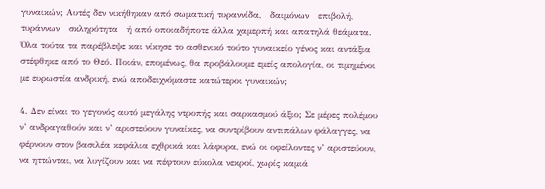γυναικών; Αυτές δεν νικήθηκαν από σωματική τυραννίδα,   δαιμόνων   επιβολή,   τυράννων   σκληρότητα   ή από οποιαδήποτε άλλα χαμερπή και απατηλά θεάματα. Όλα τούτα τα παρέβλεψε και νίκησε το ασθενικό τούτο γυναικείο γένος και αντάξια στέφθηκε από το Θεό. Ποιάν, επομένως, θα προβάλουμε εμείς απολογία, οι τιμημένοι με ευρωστία ανδρική, ενώ αποδειχνόμαστε κατώτεροι γυναικών;

4. Δεν είναι το γεγονός αυτό μεγάλης ντροπής και σαρκασμού άξιο; Σε μέρες πολέμου ν’ ανδραγαθούν και ν’ αριστεύουν γυναίκες, να συντρίβουν αντιπάλων φάλαγγες, να φέρνουν στον βασιλέα κεφάλια εχθρικά και λάφυρα, ενώ οι οφείλοντες ν’ αριστεύουν, να ηττώνται, να λυγίζουν και να πέφτουν εύκολα νεκροί, χωρίς καμιά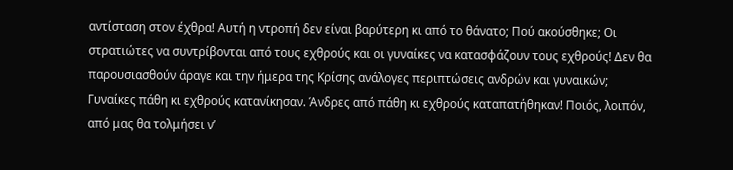αντίσταση στον έχθρα! Αυτή η ντροπή δεν είναι βαρύτερη κι από το θάνατο; Πού ακούσθηκε; Οι στρατιώτες να συντρίβονται από τους εχθρούς και οι γυναίκες να κατασφάζουν τους εχθρούς! Δεν θα παρουσιασθούν άραγε και την ήμερα της Κρίσης ανάλογες περιπτώσεις ανδρών και γυναικών; Γυναίκες πάθη κι εχθρούς κατανίκησαν. Άνδρες από πάθη κι εχθρούς καταπατήθηκαν! Ποιός, λοιπόν, από μας θα τολμήσει ν’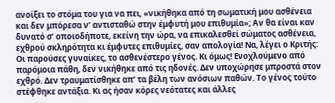ανοίξει το στόμα του για να πει, «νικήθηκα από τη σωματική μου ασθένεια και δεν μπόρεσα ν’ αντισταθώ στην έμφυτή μου επιθυμία»; Αν θα είναι καν δυνατό σ’ οποιοδήποτε, εκείνη την ώρα, να επικαλεσθεί σώματος ασθένεια, εχθρού σκληρότητα κι έμφυτες επιθυμίες, σαν απολογία! Να, λέγει ο Κριτής: Οι παρούσες γυναίκες, το ασθενέστερο γένος. Κι όμως! Ενοχλούμενο από παρόμοια πάθη, δεν νικήθηκε από τις ηδονές. Δεν υποχώρησε μπροστά στον εχθρό. Δεν τραυματίσθηκε απ’ τα βέλη των ανόσιων παθών. Το γένος τούτο στέφθηκε αντάξια. Κι ας ήσαν κόρες νεότατες και άλλες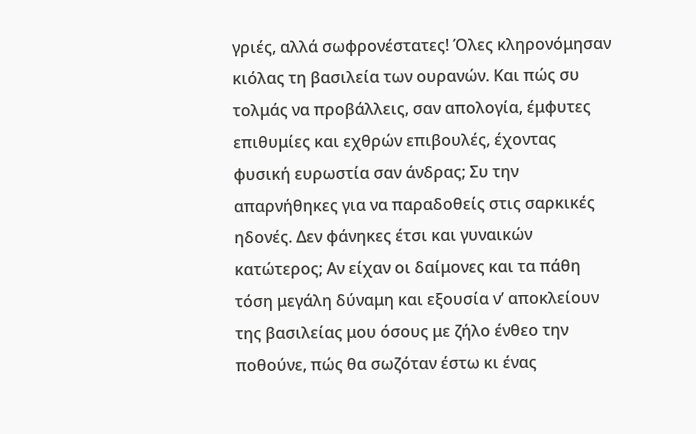γριές, αλλά σωφρονέστατες! Όλες κληρονόμησαν κιόλας τη βασιλεία των ουρανών. Και πώς συ τολμάς να προβάλλεις, σαν απολογία, έμφυτες επιθυμίες και εχθρών επιβουλές, έχοντας φυσική ευρωστία σαν άνδρας; Συ την απαρνήθηκες για να παραδοθείς στις σαρκικές ηδονές. Δεν φάνηκες έτσι και γυναικών κατώτερος; Αν είχαν οι δαίμονες και τα πάθη τόση μεγάλη δύναμη και εξουσία ν’ αποκλείουν της βασιλείας μου όσους με ζήλο ένθεο την ποθούνε, πώς θα σωζόταν έστω κι ένας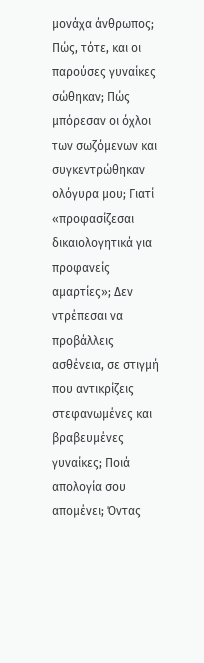μονάχα άνθρωπος; Πώς, τότε, και οι παρούσες γυναίκες σώθηκαν; Πώς μπόρεσαν οι όχλοι των σωζόμενων και συγκεντρώθηκαν ολόγυρα μου; Γιατί «προφασίζεσαι δικαιολογητικά για προφανείς αμαρτίες»; Δεν ντρέπεσαι να προβάλλεις ασθένεια, σε στιγμή που αντικρίζεις στεφανωμένες και βραβευμένες γυναίκες; Ποιά απολογία σου απομένει; Όντας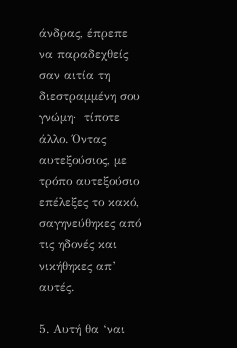άνδρας, έπρεπε να παραδεχθείς σαν αιτία τη διεστραμμένη σου γνώμη·  τίποτε άλλο. Όντας αυτεξούσιος, με τρόπο αυτεξούσιο επέλεξες το κακό, σαγηνεύθηκες από τις ηδονές και νικήθηκες απ’ αυτές.

5. Αυτή θα ‘ναι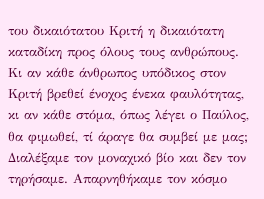του δικαιότατου Κριτή η δικαιότατη καταδίκη προς όλους τους ανθρώπους. Κι αν κάθε άνθρωπος υπόδικος στον Κριτή βρεθεί ένοχος ένεκα φαυλότητας, κι αν κάθε στόμα, όπως λέγει ο Παύλος, θα φιμωθεί, τί άραγε θα συμβεί με μας; Διαλέξαμε τον μοναχικό βίο και δεν τον τηρήσαμε. Απαρνηθήκαμε τον κόσμο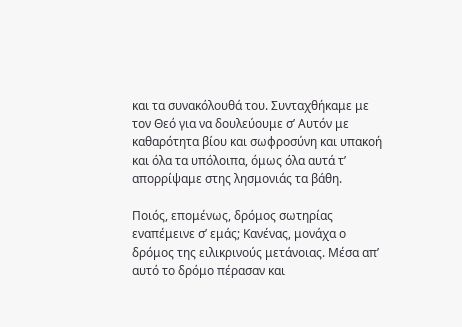και τα συνακόλουθά του. Συνταχθήκαμε με τον Θεό για να δουλεύουμε σ’ Αυτόν με καθαρότητα βίου και σωφροσύνη και υπακοή και όλα τα υπόλοιπα, όμως όλα αυτά τ’ απορρίψαμε στης λησμονιάς τα βάθη.

Ποιός, επομένως, δρόμος σωτηρίας εναπέμεινε σ’ εμάς; Κανένας, μονάχα ο δρόμος της ειλικρινούς μετάνοιας. Μέσα απ’ αυτό το δρόμο πέρασαν και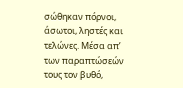σώθηκαν πόρνοι, άσωτοι, ληστές και τελώνες. Μέσα απ’ των παραπτώσεών τους τον βυθό,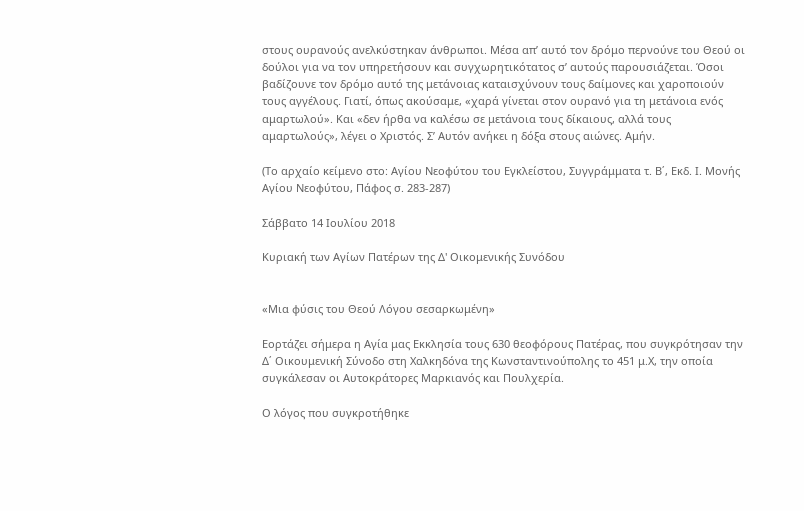στους ουρανούς ανελκύστηκαν άνθρωποι. Μέσα απ’ αυτό τον δρόμο περνούνε του Θεού οι δούλοι για να τον υπηρετήσουν και συγχωρητικότατος σ’ αυτούς παρουσιάζεται. Όσοι βαδίζουνε τον δρόμο αυτό της μετάνοιας καταισχύνουν τους δαίμονες και χαροποιούν τους αγγέλους. Γιατί, όπως ακούσαμε, «χαρά γίνεται στον ουρανό για τη μετάνοια ενός αμαρτωλού». Και «δεν ήρθα να καλέσω σε μετάνοια τους δίκαιους, αλλά τους αμαρτωλούς», λέγει ο Χριστός. Σ’ Αυτόν ανήκει η δόξα στους αιώνες. Αμήν.

(Το αρχαίο κείμενο στο: Αγίου Νεοφύτου του Εγκλείστου, Συγγράμματα τ. Β΄, Εκδ. Ι. Μονής Αγίου Νεοφύτου, Πάφος σ. 283-287)

Σάββατο 14 Ιουλίου 2018

Κυριακή των Αγίων Πατέρων της Δ' Οικομενικής Συνόδου


«Μια φύσις του Θεού Λόγου σεσαρκωμένη»

Εορτάζει σήμερα η Αγία μας Εκκλησία τους 630 θεοφόρους Πατέρας, που συγκρότησαν την Δ΄ Οικουμενική Σύνοδο στη Χαλκηδόνα της Κωνσταντινούπολης το 451 μ.Χ, την οποία συγκάλεσαν οι Αυτοκράτορες Μαρκιανός και Πουλχερία.

Ο λόγος που συγκροτήθηκε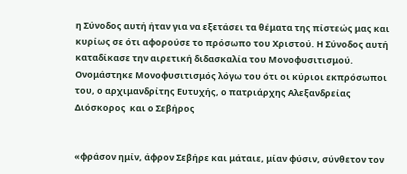η Σύνοδος αυτή ήταν για να εξετάσει τα θέματα της πίστεώς μας και κυρίως σε ότι αφορούσε το πρόσωπο του Χριστού. Η Σύνοδος αυτή καταδίκασε την αιρετική διδασκαλία του Μονοφυσιτισμού. Ονομάστηκε Μονοφυσιτισμός λόγω του ότι οι κύριοι εκπρόσωποι του, ο αρχιμανδρίτης Ευτυχής, ο πατριάρχης Αλεξανδρείας Διόσκορος  και ο Σεβήρος


«φράσον ημίν, άφρον Σεβήρε και μάταιε, μίαν φύσιν, σύνθετον τον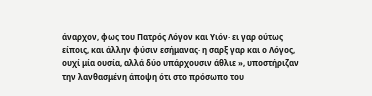άναρχον, φως του Πατρός Λόγον και Υιόν· ει γαρ ούτως είποις, και άλλην φύσιν εσήμανας· η σαρξ γαρ και ο Λόγος, ουχί μία ουσία, αλλά δύο υπάρχουσιν άθλιε », υποστήριζαν την λανθασμένη άποψη ότι στο πρόσωπο του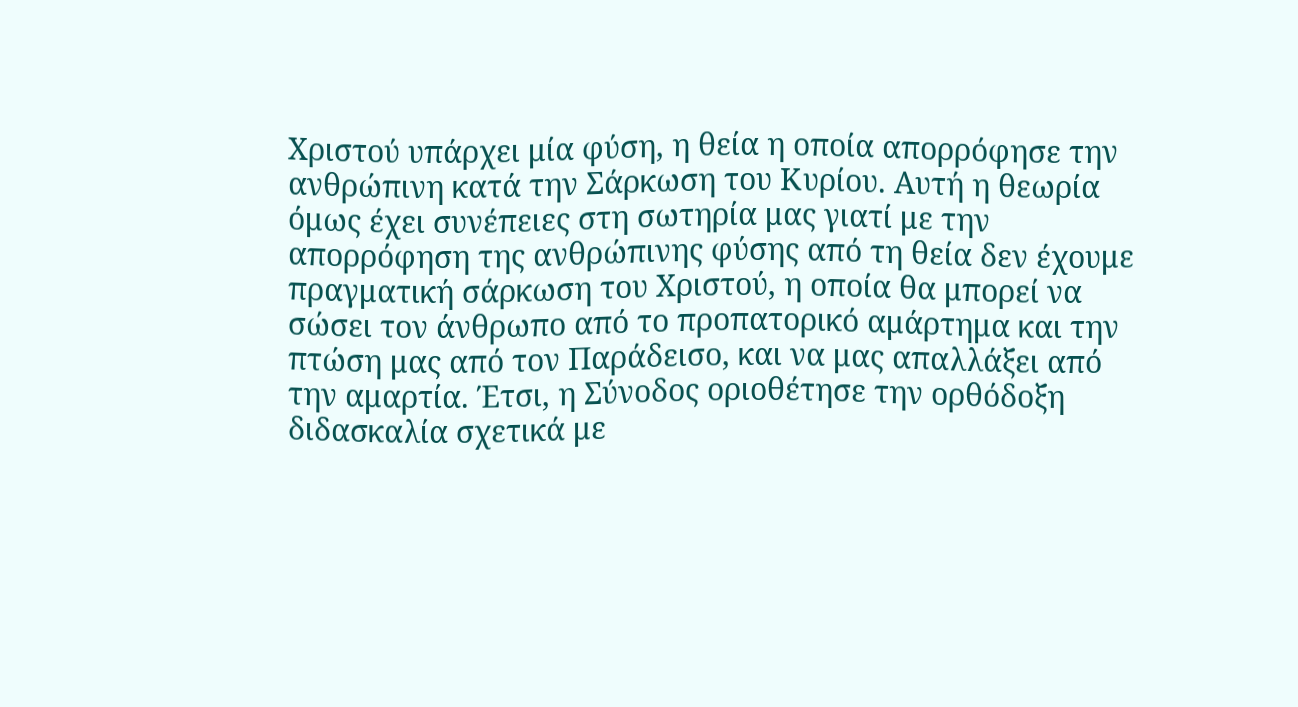Χριστού υπάρχει μία φύση, η θεία η οποία απορρόφησε την ανθρώπινη κατά την Σάρκωση του Κυρίου. Αυτή η θεωρία όμως έχει συνέπειες στη σωτηρία μας γιατί με την απορρόφηση της ανθρώπινης φύσης από τη θεία δεν έχουμε πραγματική σάρκωση του Χριστού, η οποία θα μπορεί να σώσει τον άνθρωπο από το προπατορικό αμάρτημα και την πτώση μας από τον Παράδεισο, και να μας απαλλάξει από την αμαρτία. Έτσι, η Σύνοδος οριοθέτησε την ορθόδοξη διδασκαλία σχετικά με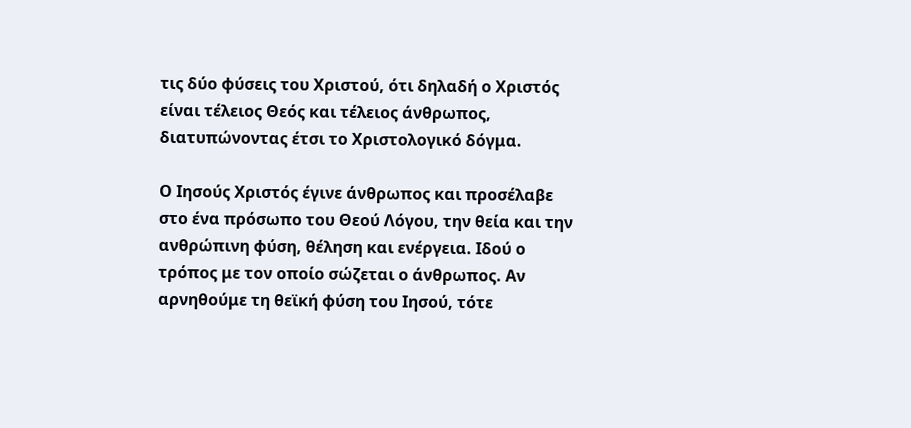τις δύο φύσεις του Χριστού, ότι δηλαδή ο Χριστός είναι τέλειος Θεός και τέλειος άνθρωπος, διατυπώνοντας έτσι το Χριστολογικό δόγμα.

Ο Ιησούς Χριστός έγινε άνθρωπος και προσέλαβε στο ένα πρόσωπο του Θεού Λόγου, την θεία και την ανθρώπινη φύση, θέληση και ενέργεια. Ιδού ο τρόπος με τον οποίο σώζεται ο άνθρωπος. Αν αρνηθούμε τη θεϊκή φύση του Ιησού, τότε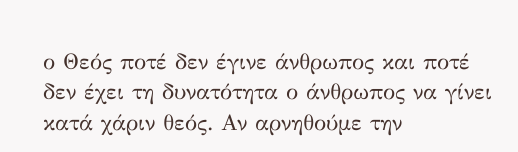ο Θεός ποτέ δεν έγινε άνθρωπος και ποτέ δεν έχει τη δυνατότητα ο άνθρωπος να γίνει κατά χάριν θεός. Αν αρνηθούμε την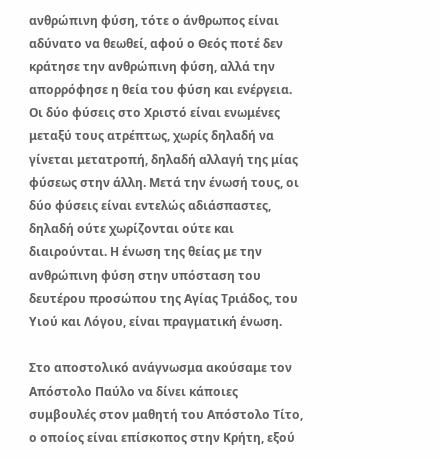ανθρώπινη φύση, τότε ο άνθρωπος είναι αδύνατο να θεωθεί, αφού ο Θεός ποτέ δεν κράτησε την ανθρώπινη φύση, αλλά την απορρόφησε η θεία του φύση και ενέργεια. Οι δύο φύσεις στο Χριστό είναι ενωμένες μεταξύ τους ατρέπτως, χωρίς δηλαδή να γίνεται μετατροπή, δηλαδή αλλαγή της μίας φύσεως στην άλλη. Μετά την ένωσή τους, οι δύο φύσεις είναι εντελώς αδιάσπαστες, δηλαδή ούτε χωρίζονται ούτε και διαιρούνται. Η ένωση της θείας με την ανθρώπινη φύση στην υπόσταση του δευτέρου προσώπου της Αγίας Τριάδος, του Υιού και Λόγου, είναι πραγματική ένωση.

Στο αποστολικό ανάγνωσμα ακούσαμε τον Απόστολο Παύλο να δίνει κάποιες συμβουλές στον μαθητή του Απόστολο Τίτο, ο οποίος είναι επίσκοπος στην Κρήτη, εξού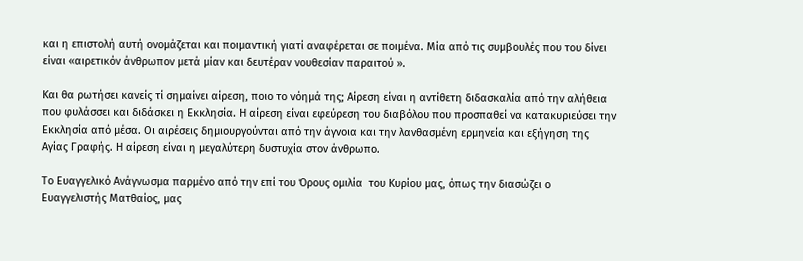και η επιστολή αυτή ονομάζεται και ποιμαντική γιατί αναφέρεται σε ποιμένα. Μία από τις συμβουλές που του δίνει είναι «αιρετικόν άνθρωπον μετά μίαν και δευτέραν νουθεσίαν παραιτού ».

Και θα ρωτήσει κανείς τί σημαίνει αίρεση, ποιο το νόημά της; Aίρεση είναι η αντίθετη διδασκαλία από την αλήθεια που φυλάσσει και διδάσκει η Εκκλησία. Η αίρεση είναι εφεύρεση του διαβόλου που προσπαθεί να κατακυριεύσει την Εκκλησία από μέσα. Οι αιρέσεις δημιουργούνται από την άγνοια και την λανθασμένη ερμηνεία και εξήγηση της Αγίας Γραφής. Η αίρεση είναι η μεγαλύτερη δυστυχία στον άνθρωπο.

Το Ευαγγελικό Ανάγνωσμα παρμένο από την επί του Όρους ομιλία  του Κυρίου μας, όπως την διασώζει ο Ευαγγελιστής Ματθαίος, μας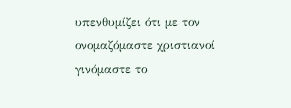υπενθυμίζει ότι με τον ονομαζόμαστε χριστιανοί γινόμαστε το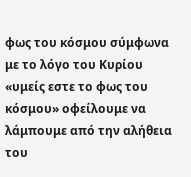φως του κόσμου σύμφωνα με το λόγο του Κυρίου «υμείς εστε το φως του κόσμου» οφείλουμε να λάμπουμε από την αλήθεια του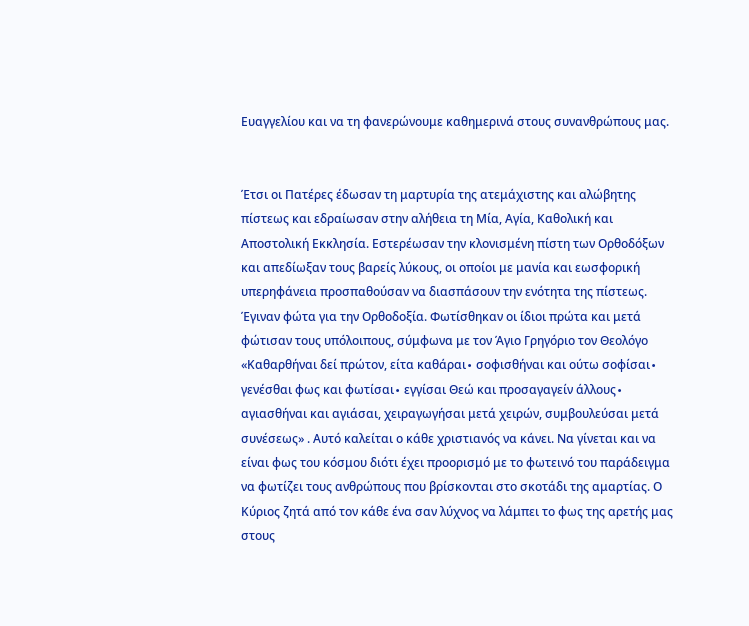Ευαγγελίου και να τη φανερώνουμε καθημερινά στους συνανθρώπους μας.


Έτσι οι Πατέρες έδωσαν τη μαρτυρία της ατεμάχιστης και αλώβητης πίστεως και εδραίωσαν στην αλήθεια τη Μία, Αγία, Καθολική και Αποστολική Εκκλησία. Εστερέωσαν την κλονισμένη πίστη των Ορθοδόξων και απεδίωξαν τους βαρείς λύκους, οι οποίοι με μανία και εωσφορική υπερηφάνεια προσπαθούσαν να διασπάσουν την ενότητα της πίστεως. Έγιναν φώτα για την Ορθοδοξία. Φωτίσθηκαν οι ίδιοι πρώτα και μετά φώτισαν τους υπόλοιπους, σύμφωνα με τον Άγιο Γρηγόριο τον Θεολόγο «Καθαρθήναι δεί πρώτον, είτα καθάραι∙ σοφισθήναι και ούτω σοφίσαι∙ γενέσθαι φως και φωτίσαι∙ εγγίσαι Θεώ και προσαγαγείν άλλους∙ αγιασθήναι και αγιάσαι, χειραγωγήσαι μετά χειρών, συμβουλεύσαι μετά συνέσεως» . Αυτό καλείται ο κάθε χριστιανός να κάνει. Να γίνεται και να είναι φως του κόσμου διότι έχει προορισμό με το φωτεινό του παράδειγμα να φωτίζει τους ανθρώπους που βρίσκονται στο σκοτάδι της αμαρτίας. Ο Κύριος ζητά από τον κάθε ένα σαν λύχνος να λάμπει το φως της αρετής μας στους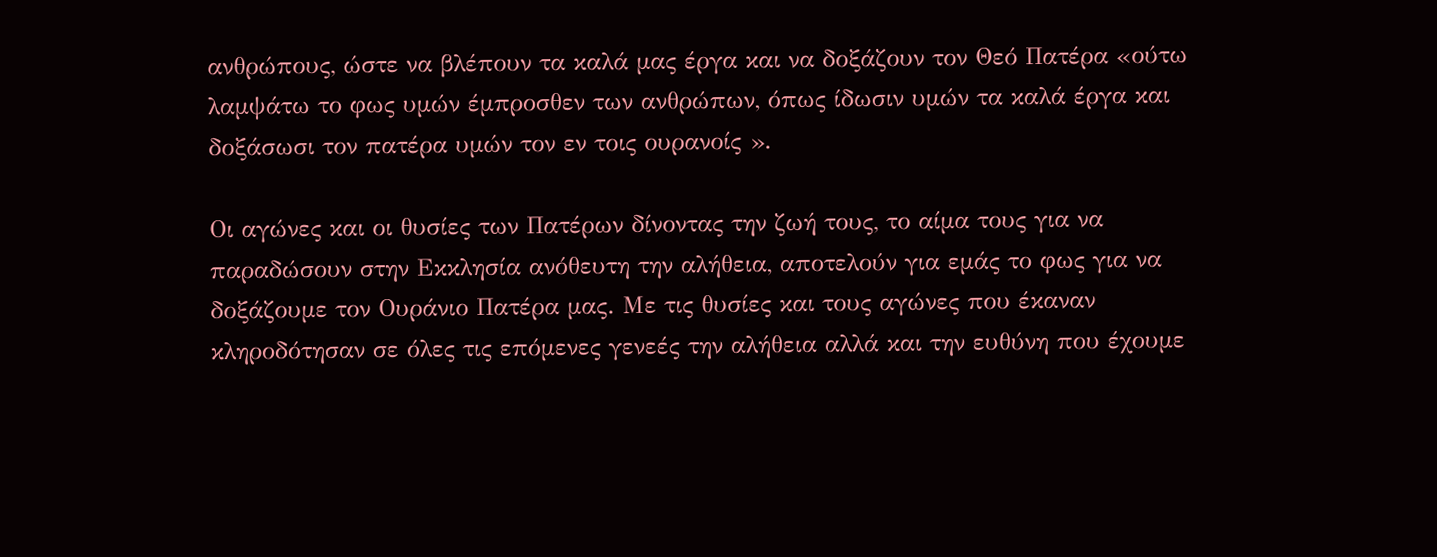ανθρώπους, ώστε να βλέπουν τα καλά μας έργα και να δοξάζουν τον Θεό Πατέρα «ούτω λαμψάτω το φως υμών έμπροσθεν των ανθρώπων, όπως ίδωσιν υμών τα καλά έργα και δοξάσωσι τον πατέρα υμών τον εν τοις ουρανοίς ».

Οι αγώνες και οι θυσίες των Πατέρων δίνοντας την ζωή τους, το αίμα τους για να παραδώσουν στην Εκκλησία ανόθευτη την αλήθεια, αποτελούν για εμάς το φως για να δοξάζουμε τον Ουράνιο Πατέρα μας. Με τις θυσίες και τους αγώνες που έκαναν κληροδότησαν σε όλες τις επόμενες γενεές την αλήθεια αλλά και την ευθύνη που έχουμε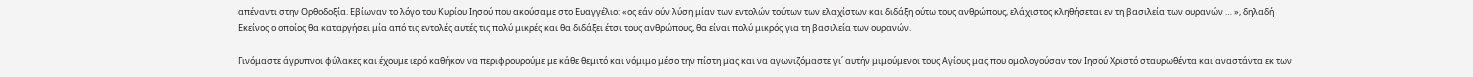απέναντι στην Ορθοδοξία. Εβίωναν το λόγο του Κυρίου Ιησού που ακούσαμε στο Ευαγγέλιο: «ος εάν ούν λύση μίαν των εντολών τούτων των ελαχίστων και διδάξη ούτω τους ανθρώπους, ελάχιστος κληθήσεται εν τη βασιλεία των ουρανών … », δηλαδή Εκείνος ο οποίος θα καταργήσει μία από τις εντολές αυτές τις πολύ μικρές και θα διδάξει έτσι τους ανθρώπους, θα είναι πολύ μικρός για τη βασιλεία των ουρανών.

Γινόμαστε άγρυπνοι φύλακες και έχουμε ιερό καθήκον να περιφρουρούμε με κάθε θεμιτό και νόμιμο μέσο την πίστη μας και να αγωνιζόμαστε γι΄ αυτήν μιμούμενοι τους Αγίους μας που ομολογούσαν τον Ιησού Χριστό σταυρωθέντα και αναστάντα εκ των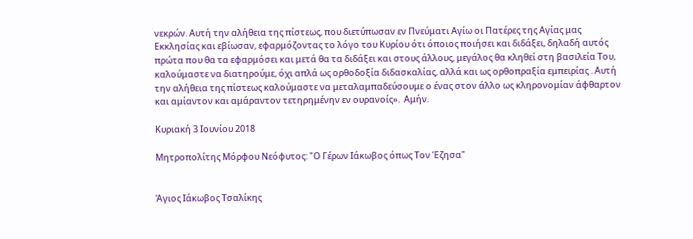νεκρών. Αυτή την αλήθεια της πίστεως, που διετύπωσαν εν Πνεύματι Αγίω οι Πατέρες της Αγίας μας Εκκλησίας και εβίωσαν, εφαρμόζοντας το λόγο του Κυρίου ότι όποιος ποιήσει και διδάξει, δηλαδή αυτός πρώτα που θα τα εφαρμόσει και μετά θα τα διδάξει και στους άλλους, μεγάλος θα κληθεί στη βασιλεία Του, καλούμαστε να διατηρούμε, όχι απλά ως ορθοδοξία διδασκαλίας, αλλά και ως ορθοπραξία εμπειρίας . Αυτή την αλήθεια της πίστεως καλούμαστε να μεταλαμπαδεύσουμε ο ένας στον άλλο ως κληρονομίαν άφθαρτον και αμίαντον και αμάραντον τετηρημένην εν ουρανοίς».  Αμήν.

Κυριακή 3 Ιουνίου 2018

Μητροπολίτης Μόρφου Νεόφυτος: "Ο Γέρων Ιάκωβος όπως Τον Έζησα"


Άγιος Ιάκωβος Τσαλίκης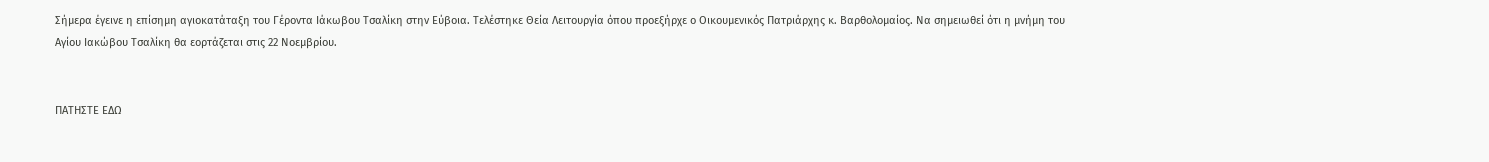Σήμερα έγεινε η επίσημη αγιοκατάταξη του Γέροντα Ιάκωβου Τσαλίκη στην Εύβοια. Τελέστηκε Θεία Λειτουργία όπου προεξήρχε ο Οικουμενικός Πατριάρχης κ. Βαρθολομαίος. Να σημειωθεί ότι η μνήμη του Αγίου Ιακώβου Τσαλίκη θα εορτάζεται στις 22 Νοεμβρίου.


ΠΑΤΗΣΤΕ ΕΔΩ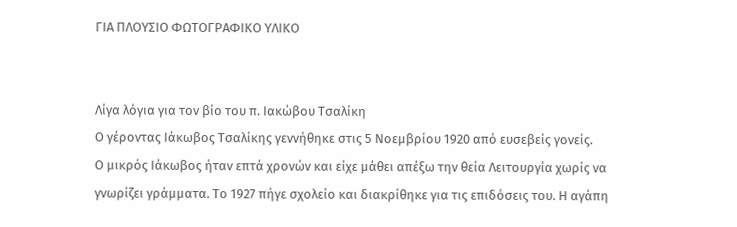ΓΙΑ ΠΛΟΥΣΙΟ ΦΩΤΟΓΡΑΦΙΚΟ ΥΛΙΚΟ


Λίγα λόγια για τον βίο του π. Ιακώβου Τσαλίκη
Ο γέροντας Ιάκωβος Τσαλίκης γεννήθηκε στις 5 Νοεμβρίου 1920 από ευσεβείς γονείς.
Ο μικρός Ιάκωβος ήταν επτά χρονών και είχε μάθει απέξω την θεία Λειτουργία χωρίς να γνωρίζει γράμματα. Το 1927 πήγε σχολείο και διακρίθηκε για τις επιδόσεις του. Η αγάπη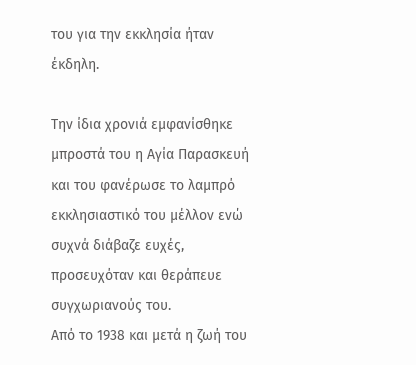του για την εκκλησία ήταν έκδηλη.

Την ίδια χρονιά εμφανίσθηκε μπροστά του η Αγία Παρασκευή και του φανέρωσε το λαμπρό εκκλησιαστικό του μέλλον ενώ συχνά διάβαζε ευχές, προσευχόταν και θεράπευε συγχωριανούς του.
Από το 1938 και μετά η ζωή του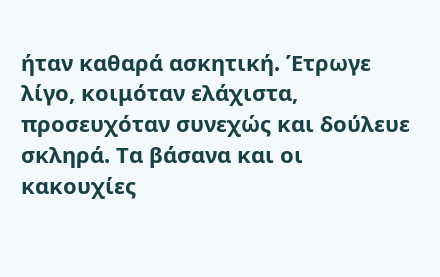ήταν καθαρά ασκητική. Έτρωγε λίγο, κοιμόταν ελάχιστα, προσευχόταν συνεχώς και δούλευε σκληρά. Τα βάσανα και οι κακουχίες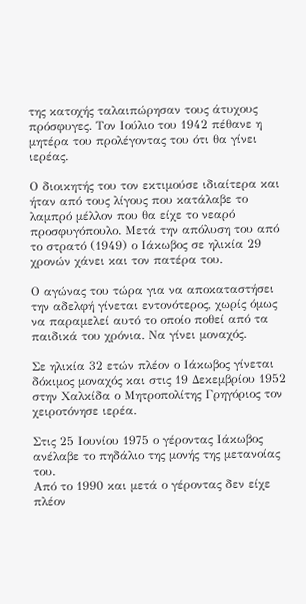της κατοχής ταλαιπώρησαν τους άτυχους πρόσφυγες. Τον Ιούλιο του 1942 πέθανε η μητέρα του προλέγοντας του ότι θα γίνει ιερέας.

Ο διοικητής του τον εκτιμούσε ιδιαίτερα και ήταν από τους λίγους που κατάλαβε το λαμπρό μέλλον που θα είχε το νεαρό προσφυγόπουλο. Μετά την απόλυση του από το στρατό (1949) ο Ιάκωβος σε ηλικία 29 χρονών χάνει και τον πατέρα του.

Ο αγώνας του τώρα για να αποκαταστήσει την αδελφή γίνεται εντονότερος, χωρίς όμως να παραμελεί αυτό το οποίο ποθεί από τα παιδικά του χρόνια. Να γίνει μοναχός.

Σε ηλικία 32 ετών πλέον ο Ιάκωβος γίνεται δόκιμος μοναχός και στις 19 Δεκεμβρίου 1952 στην Χαλκίδα ο Μητροπολίτης Γρηγόριος τον χειροτόνησε ιερέα.

Στις 25 Ιουνίου 1975 ο γέροντας Ιάκωβος ανέλαβε το πηδάλιο της μονής της μετανοίας του.
Από το 1990 και μετά ο γέροντας δεν είχε πλέον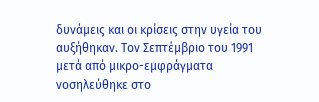δυνάμεις και οι κρίσεις στην υγεία του αυξήθηκαν. Τον Σεπτέμβριο του 1991 μετά από μικρο-εμφράγματα νοσηλεύθηκε στο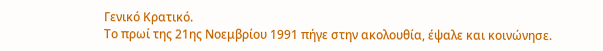Γενικό Κρατικό.
Το πρωί της 21ης Νοεμβρίου 1991 πήγε στην ακολουθία, έψαλε και κοινώνησε.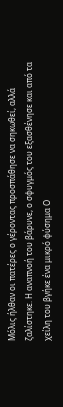Μόλις ήλθαν οι πατέρες ο γέροντας προσπάθησε να σηκωθεί, αλλά ζαλίστηκε. Η αναπνοή του βάρυνε, ο σφυγμός του εξασθένησε και από τα χείλη του βγήκε ένα μικρό φύσημα Ο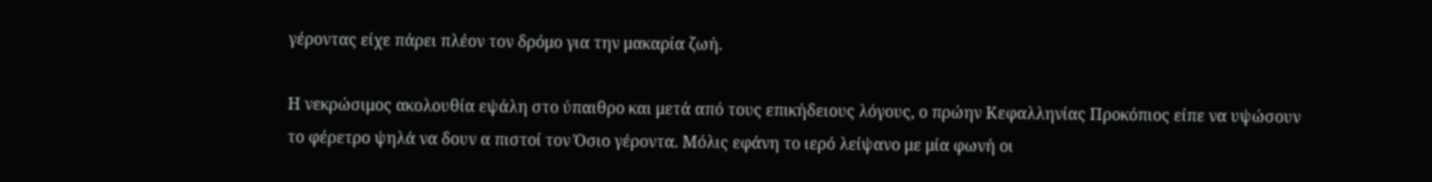γέροντας είχε πάρει πλέον τον δρόμο για την μακαρία ζωή.

Η νεκρώσιμος ακολουθία εψάλη στο ύπαιθρο και μετά από τους επικήδειους λόγους, ο πρώην Κεφαλληνίας Προκόπιος είπε να υψώσουν το φέρετρο ψηλά να δουν α πιστοί τον Όσιο γέροντα. Μόλις εφάνη το ιερό λείψανο με μία φωνή οι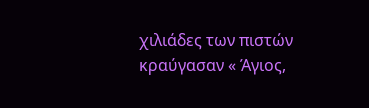χιλιάδες των πιστών κραύγασαν « Άγιος,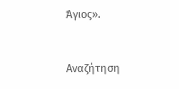Άγιος».


Αναζήτηση